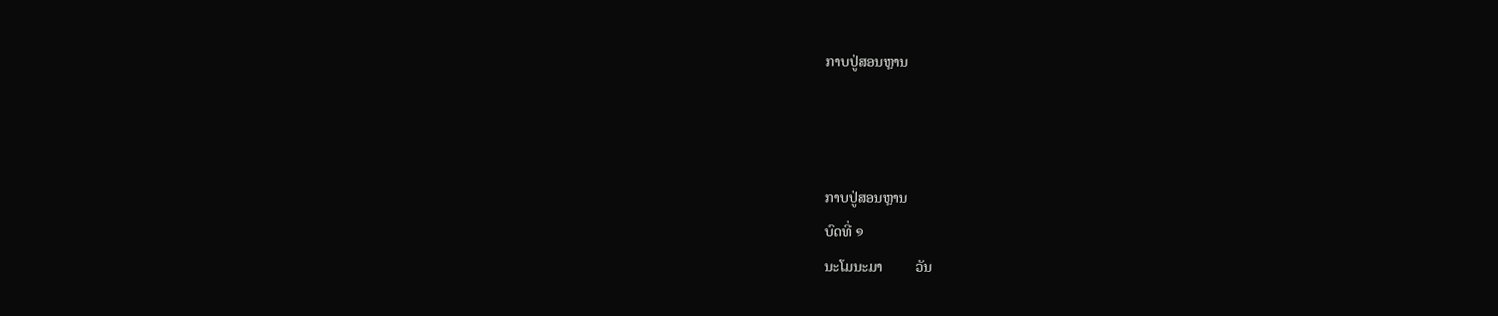ກາບປູ່ສອນຫຼານ



ກາບປູ່ສອນຫຼານ
ບົດທີ່ ໑
ນະໂມນະມາ         ວັນ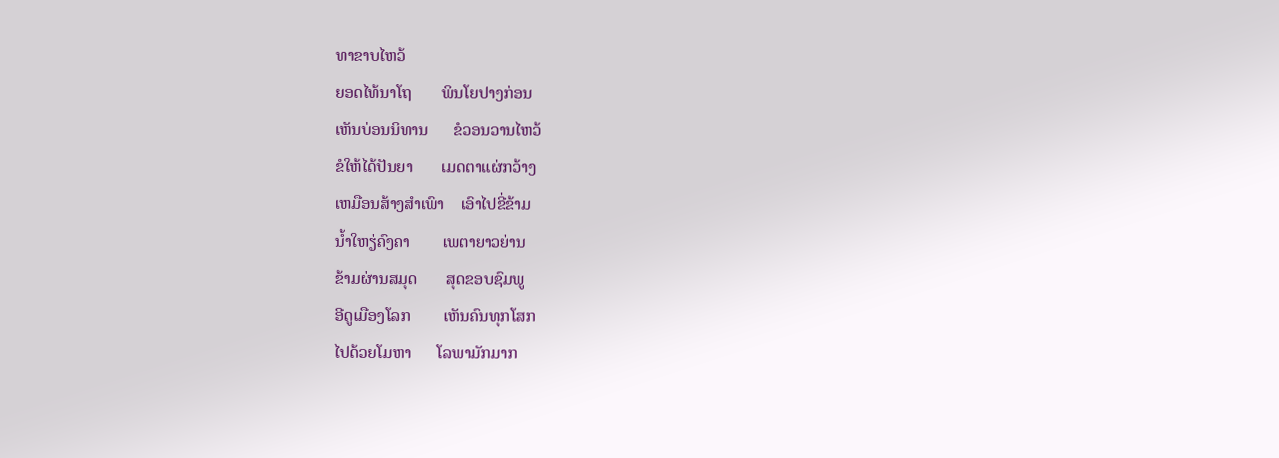ທາຂາບໄຫວ້
ຍອດໄທ້ນາໂຖ       ພິນໂຍປາງກ່ອນ
ເຫັນບ່ອນນິທານ      ຂໍວອນວານໄຫວ້
ຂໍໃຫ້ໄດ້ປັນຍາ       ເມດຕາແຜ່ກວ້າງ
ເຫມືອນສ້າງສຳເພົາ    ເອົາໄປຂີ່ຂ້າມ
ນ້ຳໃຫຽ່ຄົງຄາ        ເພຕາຍາວຍ່ານ
ຂ້າມຜ່ານສມຸດ       ສຸດຂອບຊົມພູ
ອີດູເມືອງໂລກ        ເຫັນຄົນທຸກໂສກ
ໄປດ້ວຍໂມຫາ      ໂລພາມັກມາກ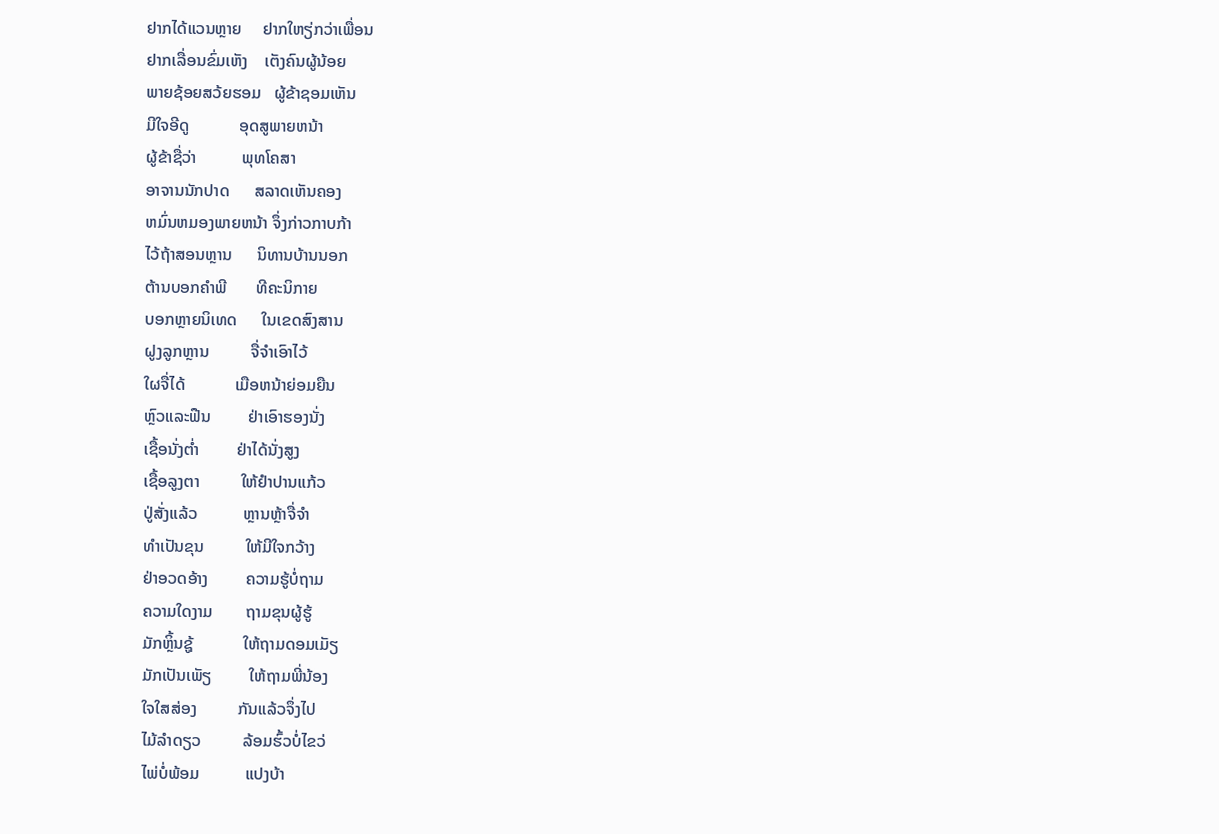ຢາກໄດ້ແວນຫຼາຍ     ຢາກໃຫຽ່ກວ່າເພື່ອນ
ຢາກເລື່ອນຂົ່ມເຫັງ    ເຕັງຄົນຜູ້ນ້ອຍ
ພາຍຊ້ອຍສວ້ຍຮອມ   ຜູ້ຂ້າຊອມເຫັນ
ມີໃຈອີດູ            ອຸດສູພາຍຫນ້າ
ຜູ້ຂ້າຊື່ວ່າ           ພຸທໂຄສາ
ອາຈານນັກປາດ      ສລາດເຫັນຄອງ
ຫມົ່ນຫມອງພາຍຫນ້າ ຈຶ່ງກ່າວກາບກ້າ
ໄວ້ຖ້າສອນຫຼານ      ນິທານບ້ານນອກ
ຕ້ານບອກຄຳພີ       ທີຄະນິກາຍ
ບອກຫຼາຍນິເທດ      ໃນເຂດສົງສານ
ຝູງລູກຫຼານ          ຈື່ຈຳເອົາໄວ້
ໃຜຈື່ໄດ້            ເມືອຫນ້າຍ່ອມຍືນ
ຫຼົວແລະຟືນ         ຢ່າເອົາຮອງນັ່ງ
ເຊື້ອນັ່ງຕ່ຳ         ຢ່າໄດ້ນັ່ງສູງ
ເຊື້ອລູງຕາ          ໃຫ້ຢຳປານແກ້ວ
ປູ່ສັ່ງແລ້ວ           ຫຼານຫຼ້າຈື່ຈຳ
ທຳເປັນຂຸນ          ໃຫ້ມີໃຈກວ້າງ
ຢ່າອວດອ້າງ         ຄວາມຮູ້ບໍ່ຖາມ
ຄວາມໃດງາມ        ຖາມຂຸນຜູ້ຮູ້
ມັກຫຼິ້ນຊູ້            ໃຫ້ຖາມດອມເມັຽ
ມັກເປັນເພັຽ         ໃຫ້ຖາມພີ່ນ້ອງ
ໃຈໃສສ່ອງ          ກັນແລ້ວຈຶ່ງໄປ
ໄມ້ລຳດຽວ          ລ້ອມຮົ້ວບໍ່ໄຂວ່
ໄພ່ບໍ່ພ້ອມ           ແປງບ້າ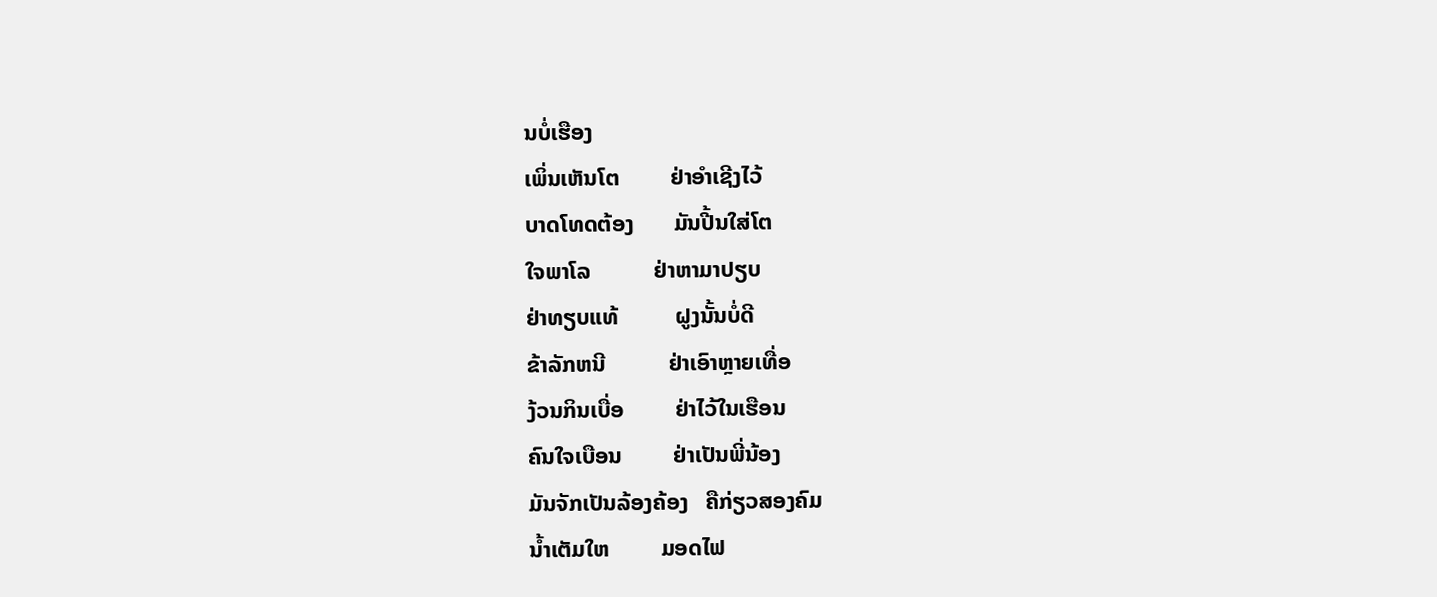ນບໍ່ເຮືອງ
ເພິ່ນເຫັນໂຕ         ຢ່າອຳເຊີງໄວ້
ບາດໂທດຕ້ອງ       ມັນປີ້ນໃສ່ໂຕ
ໃຈພາໂລ           ຢ່າຫາມາປຽບ
ຢ່າທຽບແທ້          ຝູງນັ້ນບໍ່ດີ
ຂ້າລັກຫນີ           ຢ່າເອົາຫຼາຍເທື່ອ
ງ້ວນກິນເບື່ອ         ຢ່າໄວ້ໃນເຮືອນ
ຄົນໃຈເບືອນ         ຢ່າເປັນພີ່ນ້ອງ
ມັນຈັກເປັນລ້ອງຄ້ອງ   ຄືກ່ຽວສອງຄົມ
ນ້ຳເຕັມໃຫ         ມອດໄຟ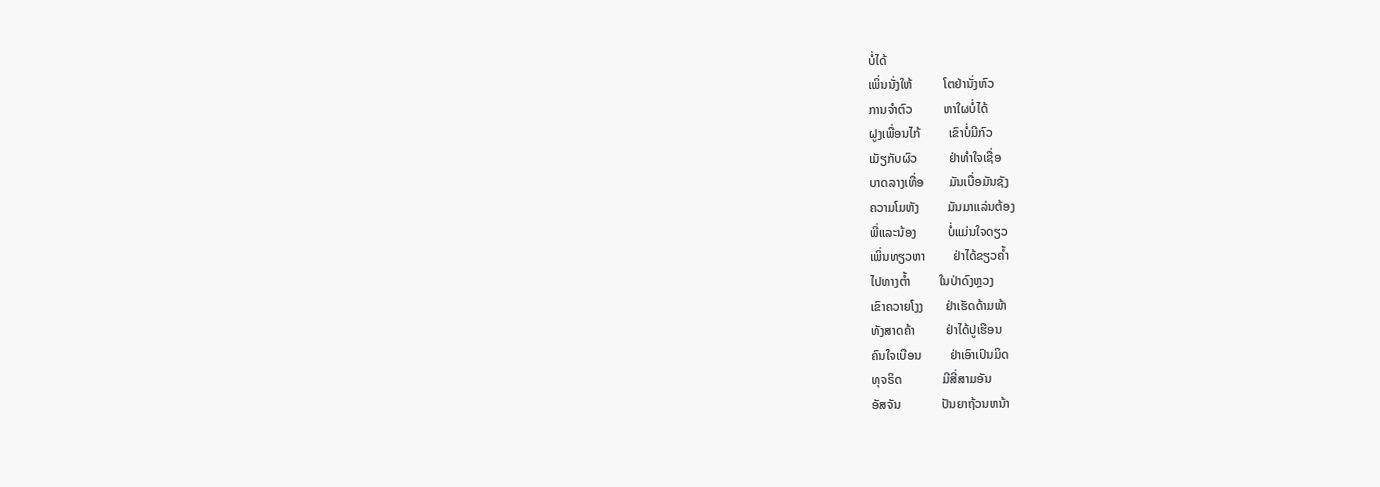ບໍ່ໄດ້
ເພິ່ນນັ່ງໃຫ້          ໂຕຢ່ານັ່ງຫົວ
ການຈຳຕົວ          ຫາໃຜບໍ່ໄດ້
ຝູງເພື່ອນໄກ້         ເຂົາບໍ່ມີກົວ
ເມັຽກັບຜົວ          ຢ່າທຳໃຈເຊື່ອ
ບາດລາງເທື່ອ        ມັນເບື່ອມັນຊັງ
ຄວາມໂມຫັງ         ມັນມາແລ່ນຕ້ອງ
ພີ່ແລະນ້ອງ          ບໍ່ແມ່ນໃຈດຽວ
ເພິ່ນທຽວຫາ         ຢ່າໄດ້ຂຽວຄ້ຳ
ໄປທາງຕ້ຳ         ໃນປ່າດົງຫຼວງ
ເຂົາຄວາຍໂງງ       ຢ່າເຮັດດ້າມພ້າ
ທັງສາດຄ້າ          ຢ່າໄດ້ປູເຮືອນ
ຄົນໃຈເບືອນ         ຢ່າເອົາເປົນມິດ
ທຸຈຣິດ             ມີສີ່ສາມອັນ
ອັສຈັນ             ປັນຍາຖ້ວນຫນ້າ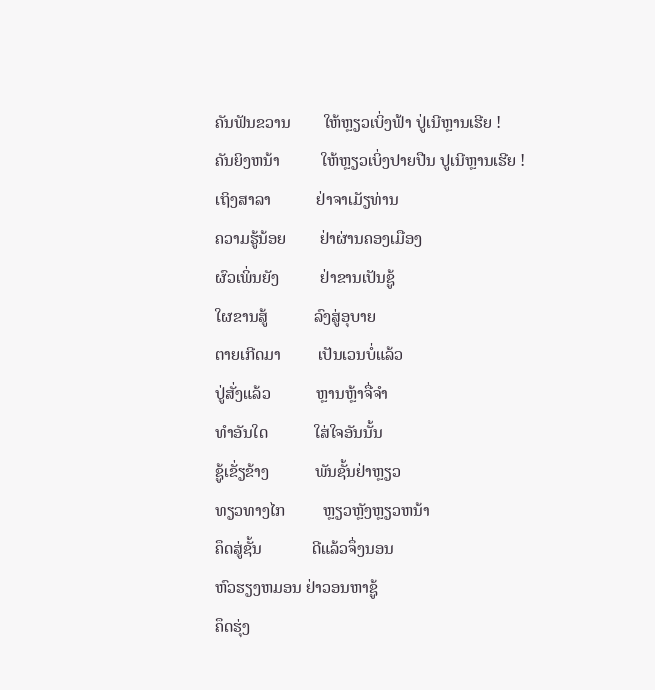ຄັນຟັນຂວານ        ໃຫ້ຫຼຽວເບິ່ງຟ້າ ປູ່ເນີຫຼານເຮີຍ !
ຄັນຍິງຫນ້າ          ໃຫ້ຫຼຽວເບິ່ງປາຍປືນ ປູເນີຫຼານເຮີຍ !
ເຖິງສາລາ           ຢ່າຈາເມັຽທ່ານ
ຄວາມຮູ້ນ້ອຍ        ຢ່າຜ່ານຄອງເມືອງ
ຜົວເພິ່ນຍັງ          ຢ່າຂານເປັນຊູ້
ໃຜຂານສູ້           ລົງສູ່ອຸບາຍ
ຕາຍເກີດມາ         ເປັນເວນບໍ່ແລ້ວ
ປູ່ສັ່ງແລ້ວ           ຫຼານຫຼ້າຈື່ຈຳ
ທຳອັນໃດ           ໃສ່ໃຈອັນນັ້ນ
ຊູ້ເຂັ່ຽຂ້າງ           ພັນຊັ້ນຢ່າຫຼຽວ
ທຽວທາງໄກ         ຫຼຽວຫຼັງຫຼຽວຫນ້າ
ຄຶດສູ່ຊັ້ນ            ດີແລ້ວຈຶ່ງນອນ
ຫົວຮຽງຫມອນ ຢ່າວອນຫາຊູ້
ຄຶດຮຸ່ງ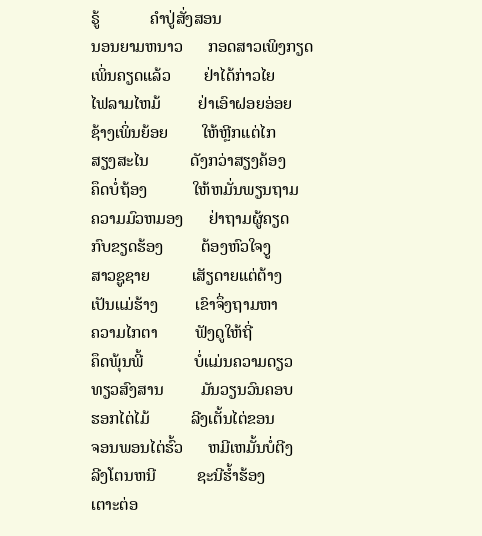ຣູ້            ຄຳປູ່ສັ່ງສອນ
ນອນຍາມຫນາວ      ກອດສາວເພິງກຽດ
ເພິ່ນຄຽດແລ້ວ        ຢ່າໄດ້ກ່າວໄຍ
ໄຟລາມໄຫມ້         ຢ່າເອົາຝອຍອ່ອຍ
ຊ້າງເພິ່ນຍ້ອຍ        ໃຫ້ຫຼີກແຕ່ໄກ
ສຽງສະໄນ          ດັງກວ່າສຽງຄ້ອງ
ຄຶດບໍ່ຖ້ອງ           ໃຫ້ຫມັ່ນພຽນຖາມ
ຄວາມມົວຫມອງ      ຢ່າຖາມຜູ້ຄຽດ
ກົບຂຽດຮ້ອງ         ຕ້ອງຫົວໃຈງູ
ສາວຊູຊາຍ          ເສັຽດາຍແຕ່ຕ້າງ
ເປັນແມ່ຮ້າງ         ເຂົາຈຶ່ງຖາມຫາ
ຄວາມໄກຕາ         ຟັງດູໃຫ້ຖີ່
ຄຶດພຸ້ນພີ້            ບໍ່ແມ່ນຄວາມດຽວ
ທຽວສົງສານ         ມັນວຽນວົນຄອບ
ຮອກໄຕ່ໄມ້          ລີງເຕັ້ນໄຕ່ຂອນ
ຈອນພອນໄຕ່ຮົ້ວ      ຫມີເຫມັ້ນບໍ່ຕີງ
ລີງໂຕນຫນີ          ຊະນີຮ້ຳຮ້ອງ
ເຕາະຕ່ອ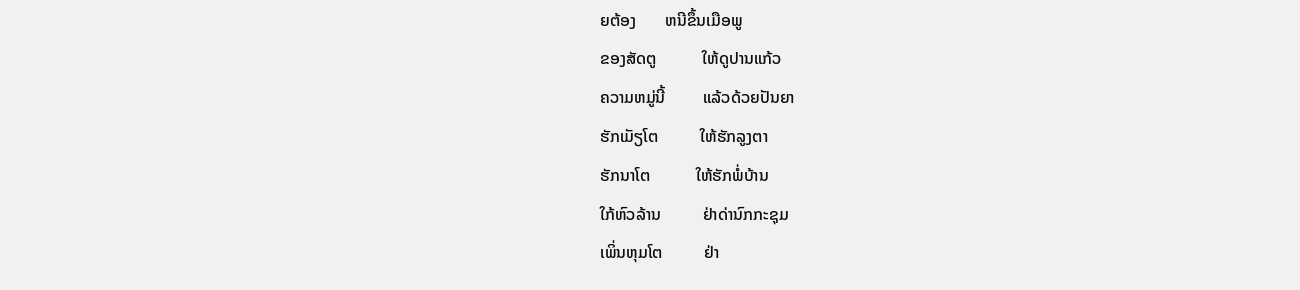ຍຕ້ອງ       ຫນີຂຶ້ນເມືອພູ
ຂອງສັດຕູ           ໃຫ້ດູປານແກ້ວ
ຄວາມຫມູ່ນີ້         ແລ້ວດ້ວຍປັນຍາ
ຮັກເມັຽໂຕ          ໃຫ້ຮັກລູງຕາ
ຮັກນາໂຕ           ໃຫ້ຮັກພໍ່ບ້ານ
ໃກ້ຫົວລ້ານ          ຢ່າດ່ານົກກະຊຸມ
ເພິ່ນຫຸມໂຕ          ຢ່າ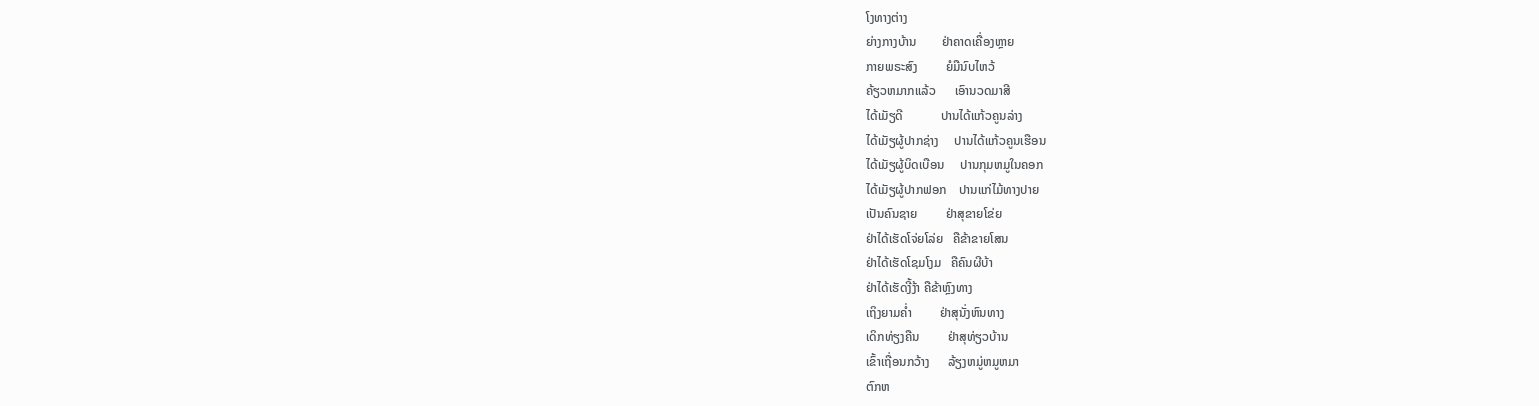ໂງທາງຕ່າງ
ຍ່າງກາງບ້ານ        ຢ່າຄາດເຄື່ອງຫຼາຍ
ກາຍພຣະສົງ         ຍໍມືນົບໄຫວ້
ຄ້ຽວຫມາກແລ້ວ      ເອົານວດມາສີ
ໄດ້ເມັຽດີ            ປານໄດ້ແກ້ວຄູນລ່າງ
ໄດ້ເມັຽຜູ້ປາກຊ່າງ     ປານໄດ້ແກ້ວຄູນເຮືອນ
ໄດ້ເມັຽຜູ້ບິດເບືອນ     ປານກຸມຫມູໃນຄອກ
ໄດ້ເມັຽຜູ້ປາກຟອກ    ປານແກ່ໄມ້ທາງປາຍ
ເປັນຄົນຊາຍ         ຢ່າສຸຂາຍໂຂ່ຍ
ຢ່າໄດ້ເຮັດໂຈ່ຍໂລ່ຍ   ຄືຂ້າຂາຍໂສນ
ຢ່າໄດ້ເຮັດໂຊມໂງມ   ຄືຄົນຜີບ້າ
ຢ່າໄດ້ເຮັດງີ້ງ້າ ຄືຂ້າຫຼົງທາງ
ເຖິງຍາມຄ່ຳ         ຢ່າສຸນັ່ງຫົນທາງ
ເດິກທ່ຽງຄືນ         ຢ່າສຸທ່ຽວບ້ານ
ເຂົ້າເຖື່ອນກວ້າງ      ລ້ຽງຫມູ່ຫມູຫມາ
ຕົກຫ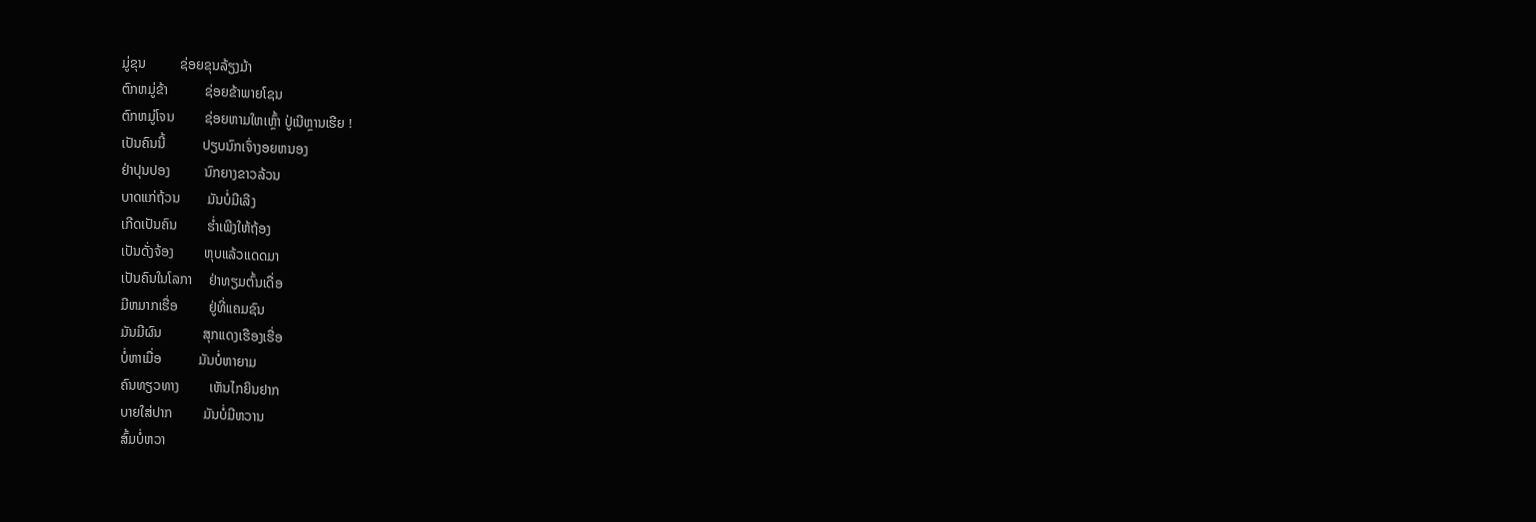ມູ່ຂຸນ          ຊ່ອຍຂຸນລ້ຽງມ້າ
ຕົກຫມູ່ຂ້າ           ຊ່ອຍຂ້າພາຍໂຊນ
ຕົກຫມູ່ໂຈນ         ຊ່ອຍຫາມໃຫເຫຼົ້າ ປູ່ເນີຫຼານເຮີຍ !
ເປັນຄົນນີ້           ປຽບນົກເຈົ່າງອຍຫນອງ
ຢ່າປຸນປອງ          ນົກຍາງຂາວລ້ວນ
ບາດແກ່ຖ້ວນ        ມັນບໍ່ມີເລີງ
ເກີດເປັນຄົນ         ຮໍ່າເພີງໃຫ້ຖ້ອງ
ເປັນດັ່ງຈ້ອງ         ຫຸບແລ້ວແດດມາ
ເປັນຄົນໃນໂລກາ     ຢ່າທຽມຕົ້ນເດື່ອ
ມີຫມາກເຮື່ອ         ຢູ່ທີ່ແຄມຊົນ
ມັນມີຜົນ            ສຸກແດງເຮືອງເຮື່ອ
ບໍ່ຫາເມື່ອ           ມັນບໍ່ຫາຍາມ
ຄົນທຽວທາງ         ເຫັນໄກຍິນຢາກ
ບາຍໃສ່ປາກ         ມັນບໍ່ມີຫວານ
ສົ້ມບໍ່ຫວາ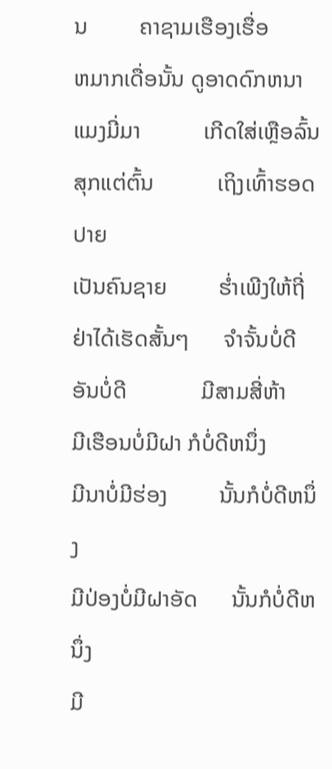ນ         ຄາຊາມເຮືອງເຮື່ອ
ຫມາກເດື່ອນັ້ນ ດູອາດດົກຫນາ
ແມງມີ່ມາ           ເກີດໃສ່ເຫຼືອລົ້ນ
ສຸກແຕ່ຕົ້ນ           ເຖິງເທົ້າຮອດປາຍ
ເປັນຄົນຊາຍ         ຮ່ຳເພີງໃຫ້ຖີ່
ຢ່າໄດ້ເຮັດສັ້ນໆ      ຈຳຈັ້ນບໍ່ດີ
ອັນບໍ່ດີ             ມີສາມສີ່ຫ້າ
ມີເຮືອນບໍ່ມີຝາ ກໍບໍ່ດີຫນຶ່ງ
ມີນາບໍ່ມີຮ່ອງ         ນັ້ນກໍບໍ່ດີຫນຶ່ງ
ມີປ່ອງບໍ່ມີຝາອັດ      ນັ້ນກໍບໍ່ດີຫນຶ່ງ
ມີ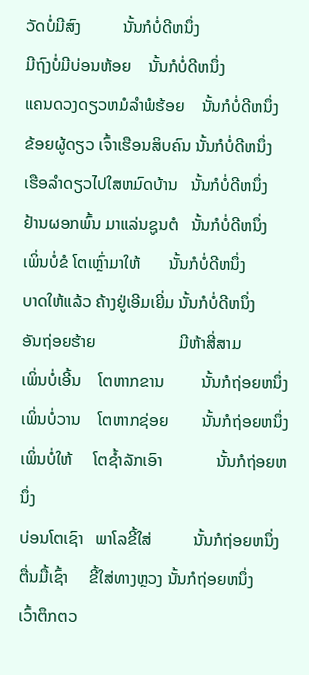ວັດບໍ່ມີສົງ          ນັ້ນກໍບໍ່ດີຫນຶ່ງ
ມີຖົງບໍ່ມີບ່ອນຫ້ອຍ    ນັ້ນກໍບໍ່ດີຫນຶ່ງ
ແຄນດວງດຽວຫມໍລຳພໍຮ້ອຍ    ນັ້ນກໍບໍ່ດີຫນຶ່ງ
ຂ້ອຍຜູ້ດຽວ ເຈົ້າເຮືອນສິບຄົນ ນັ້ນກໍບໍ່ດີຫນຶ່ງ
ເຮືອລຳດຽວໄປໃສຫມົດບ້ານ   ນັ້ນກໍບໍ່ດີຫນຶ່ງ
ຢ້ານຜອກພົ້ນ ມາແລ່ນຊູນຕໍ   ນັ້ນກໍບໍ່ດີຫນຶ່ງ
ເພິ່ນບໍ່ຂໍ ໂຕເຫຼົ່າມາໃຫ້       ນັ້ນກໍບໍ່ດີຫນຶ່ງ
ບາດໃຫ້ແລ້ວ ຄ້າງຢູ່ເອີມເຍີ່ມ ນັ້ນກໍບໍ່ດີຫນຶ່ງ
ອັນຖ່ອຍຮ້າຍ                    ມີຫ້າສີ່ສາມ
ເພິ່ນບໍ່ເອີ້ນ    ໂຕຫາກຂານ         ນັ້ນກໍຖ່ອຍຫນຶ່ງ
ເພິ່ນບໍ່ວານ    ໂຕຫາກຊ່ອຍ        ນັ້ນກໍຖ່ອຍຫນຶ່ງ
ເພິ່ນບໍ່ໃຫ້     ໂຕຊ້ຳລັກເອົາ             ນັ້ນກໍຖ່ອຍຫນຶ່ງ
ບ່ອນໂຕເຊົາ   ພາໂລຂີ້ໃສ່          ນັ້ນກໍຖ່ອຍຫນຶ່ງ
ຕື່ນມື້ເຊົ້າ     ຂີ້ໃສ່ທາງຫຼວງ ນັ້ນກໍຖ່ອຍຫນຶ່ງ
ເວົ້າຕຶກຕວ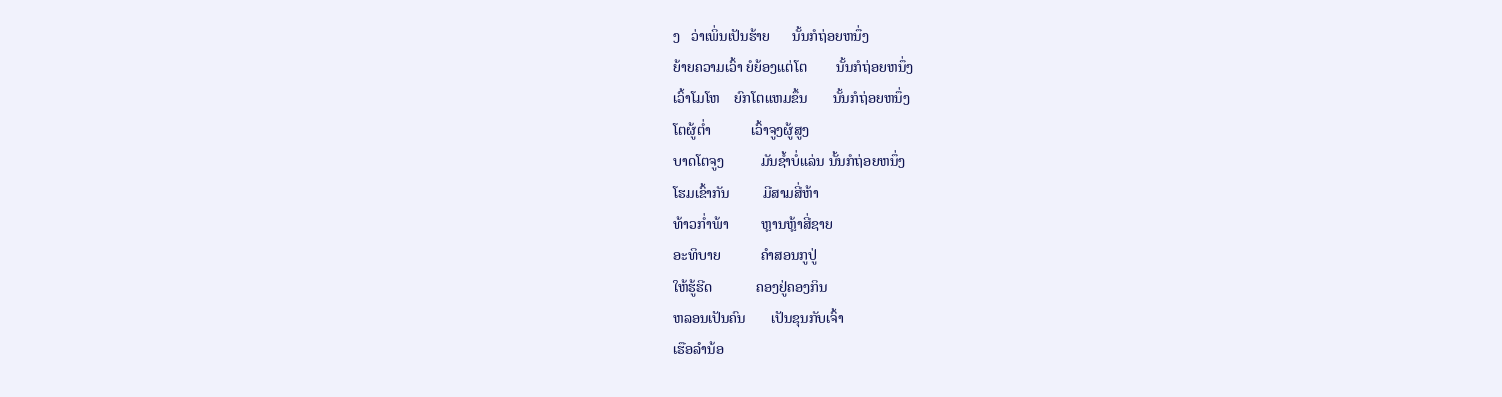ງ   ວ່າເພິ່ນເປັນຮ້າຍ      ນັ້ນກໍຖ່ອຍຫນຶ່ງ
ຍ້າຍຄວາມເວົ້າ ຍໍຍ້ອງແຕ່ໂຕ        ນັ້ນກໍຖ່ອຍຫນຶ່ງ
ເວົ້າໂມໂຫ    ຍົກໂຕແຫມຂຶ້ນ       ນັ້ນກໍຖ່ອຍຫນຶ່ງ
ໂຕຜູ້ຕ່ຳ           ເວົ້າຈູງຜູ້ສູງ
ບາດໂຕຈູງ          ມັນຊ້ຳບໍ່ແລ່ນ ນັ້ນກໍຖ່ອຍຫນຶ່ງ
ໂຮມເຂົ້າກັນ         ມີສາມສີ່ຫ້າ
ທ້າວກ່ຳພ້າ         ຫຼານຫຼ້າສີ່ຊາຍ
ອະທິບາຍ           ຄຳສອນກູປູ່
ໃຫ້ຮູ້ຮີດ            ຄອງຢູ່ຄອງກິນ
ຫລອນເປັນຄົນ       ເປັນຂຸນກັບເຈົ້າ
ເຮືອລຳນ້ອ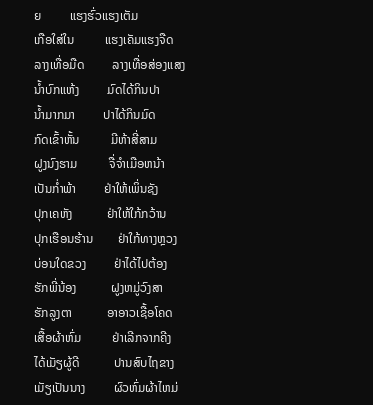ຍ         ແຮງຮົ່ວແຮງເຕັມ
ເກືອໃສ່ໃນ          ແຮງເຄັມແຮງຈືດ
ລາງເທື່ອມືດ         ລາງເທື່ອສ່ອງແສງ
ນ້ຳບົກແຫ້ງ         ມົດໄດ້ກິນປາ
ນ້ຳມາກມາ         ປາໄດ້ກິນມົດ
ກົດເຂົ້າຫັ້ນ          ມີຫ້າສີ່ສາມ
ຝູງນົງຮາມ          ຈື່ຈຳເມືອຫນ້າ
ເປັນກ່ຳພ້າ         ຢ່າໃຫ້ເພິ່ນຊັງ
ປຸກເຄຫັງ           ຢ່າໃຫ້ໃກ້ກວ້ານ
ປຸກເຮືອນຮ້ານ        ຢ່າໃກ້ທາງຫຼວງ
ບ່ອນໃດຂວງ         ຢ່າໄດ້ໄປຕ້ອງ
ຮັກພີ່ນ້ອງ           ຝູງຫມູ່ວົງສາ
ຮັກລູງຕາ           ອາອາວເຊື້ອໂຄດ
ເສື້ອຜ້າຫົ່ມ          ຢ່າເລີກຈາກຄີງ
ໄດ້ເມັຽຜູ້ດີ           ປານສົບໄຖຂາງ
ເມັຽເປັນນາງ         ຜົວຫົ່ມຜ້າໄຫມ່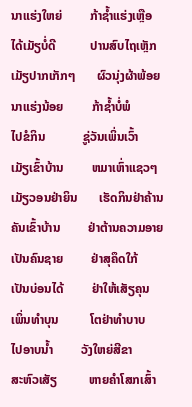ນາແຮ່ງໃຫຍ່         ກ້າຊ້ຳແຮ່ງເຫຼືອ
ໄດ້ເມັຽບໍ່ດີ           ປານສົບໄຖເຫຼັກ
ເມັຽປາກເກັກໆ       ຜົວນຸ່ງຜ້າພ້ອຍ
ນາແຮ່ງນ້ອຍ         ກ້າຊ້ຳບໍ່ພໍ
ໄປຂໍກິນ            ຊູ່ວັນເພິ່ນເວົ້າ
ເມັຽເຂົ້າບ້ານ         ຫມາເຫົ່າແຊວໆ
ເມັຽວອນຢ່າຍິນ       ເຮັດກິນຢ່າຄ້ານ
ຄັນເຂົ້າບ້ານ         ຢ່າຕ້ານຄວາມອາຍ
ເປັນຄົນຊາຍ         ຢ່າສຸຄຶດໃກ້
ເປັນບ່ອນໄດ້         ຢ່າໃຫ້ເສັຽຄຸນ
ເພິ່ນທຳບຸນ          ໂຕຢ່າທຳບາບ
ໄປອາບນ້ຳ         ວັງໃຫຍ່ສີຂາ
ສະຫົວເສັຽ          ຫາຍຄຳໂສກເສົ້າ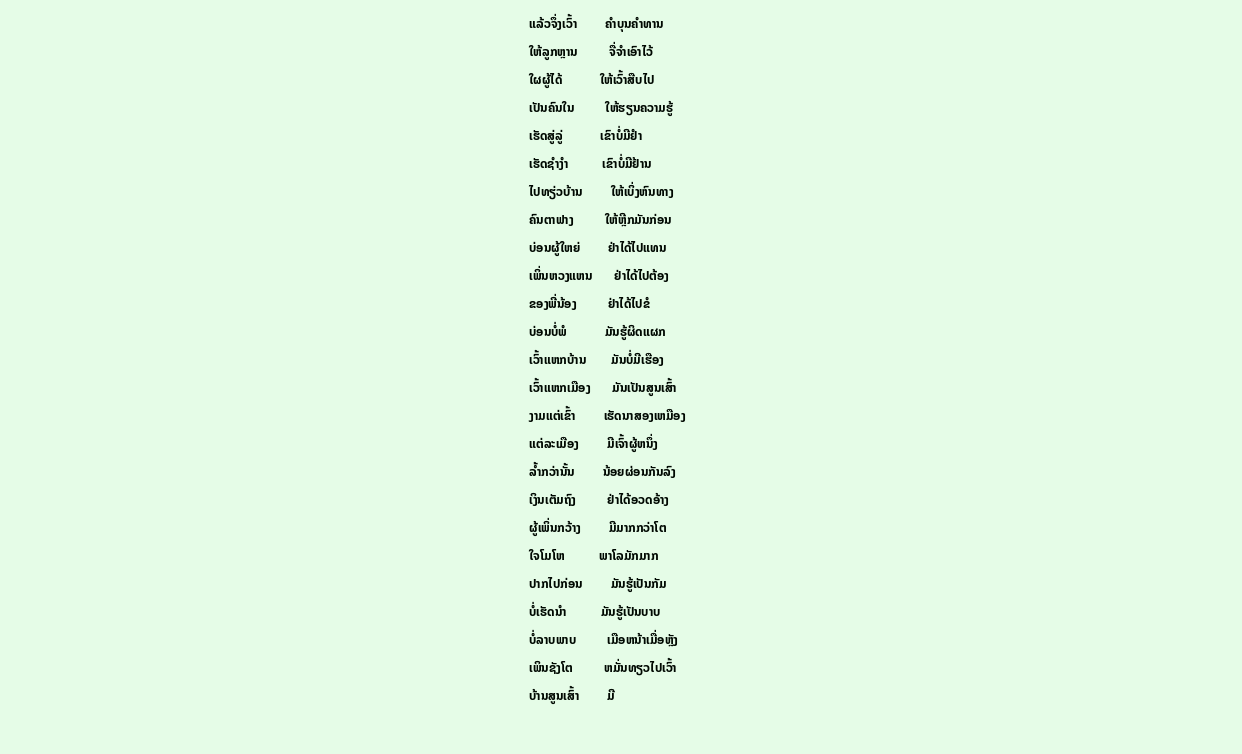ແລ້ວຈຶ່ງເວົ້າ         ຄຳບຸນຄຳທານ
ໃຫ້ລູກຫຼານ          ຈື່ຈຳເອົາໄວ້
ໃຜຜູ້ໄດ້            ໃຫ້ເວົ້າສືບໄປ
ເປັນຄົນໃນ          ໃຫ້ຮຽນຄວາມຮູ້
ເຮັດສູ່ລູ່            ເຂົາບໍ່ມີຢຳ
ເຮັດຊຳງຳ           ເຂົາບໍ່ມີຢ້ານ
ໄປທຽ່ວບ້ານ         ໃຫ້ເບິ່ງຫົນທາງ
ຄົນຕາຟາງ          ໃຫ້ຫຼີກມັນກ່ອນ
ບ່ອນຜູ້ໃຫຍ່         ຢ່າໄດ້ໄປແທນ
ເພິ່ນຫວງແຫນ       ຢ່າໄດ້ໄປຕ້ອງ
ຂອງພີ່ນ້ອງ          ຢ່າໄດ້ໄປຂໍ
ບ່ອນບໍ່ພໍ            ມັນຮູ້ຜິດແຜກ
ເວົ້າແຫກບ້ານ        ມັນບໍ່ມີເຮືອງ
ເວົ້າແຫກເມືອງ       ມັນເປັນສູນເສົ້າ
ງາມແຕ່ເຂົ້າ         ເຮັດນາສອງເຫມືອງ
ແຕ່ລະເມືອງ         ມີເຈົ້າຜູ້ຫນຶ່ງ
ລ້ຳກວ່ານັ້ນ         ນ້ອຍຜ່ອນກັນລົງ
ເງິນເຕັມຖົງ          ຢ່າໄດ້ອວດອ້າງ
ຜູ້ເພິ່ນກວ້າງ         ມີມາກກວ່າໂຕ
ໃຈໂມໂຫ           ພາໂລມັກມາກ
ປາກໄປກ່ອນ         ມັນຮູ້ເປັນກັມ
ບໍ່ເຮັດນຳ           ມັນຮູ້ເປັນບາບ
ບໍ່ລາບພາບ          ເມືອຫນ້າເມື່ອຫຼັງ
ເພິນຊັງໂຕ          ຫມັ່ນທຽວໄປເວົ້າ
ບ້ານສູນເສົ້າ         ມີ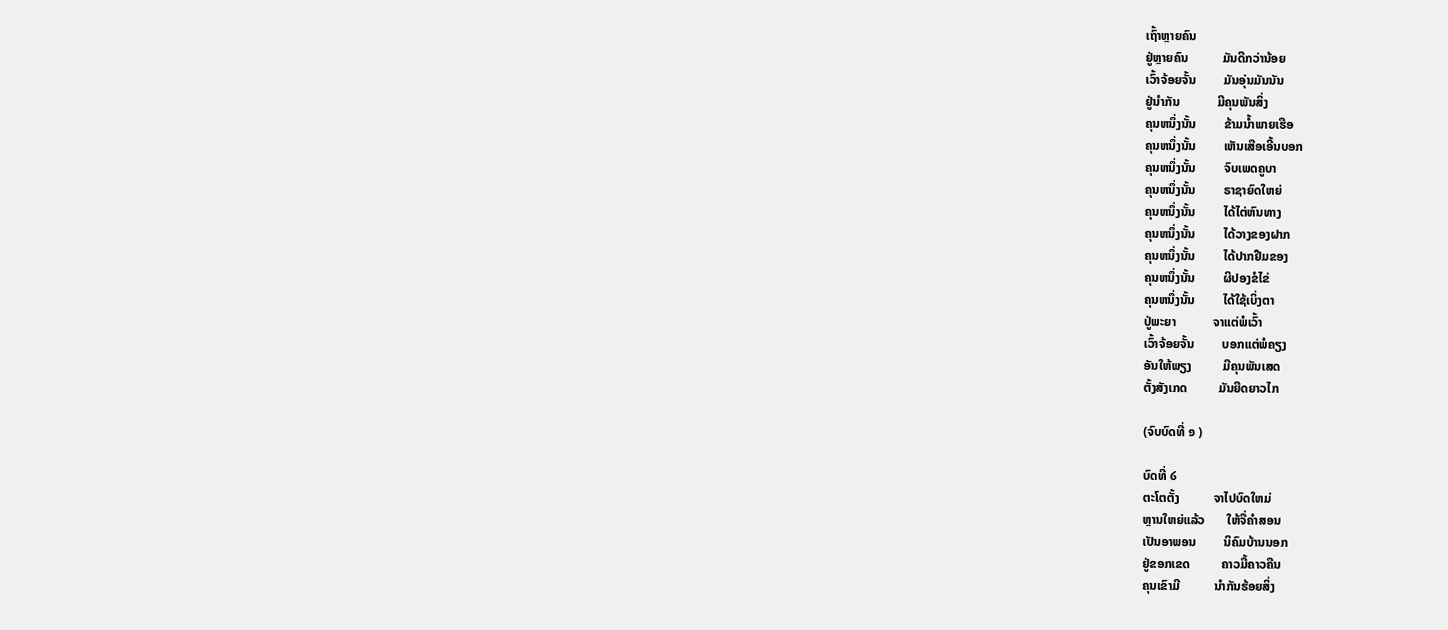ເຖົ້າຫຼາຍຄົນ
ຢູ່ຫຼາຍຄົນ           ມັນດີກວ່ານ້ອຍ
ເວົ້າຈ້ອຍຈັ້ນ         ມັນອຸ່ນມັນນັນ
ຢູ່ນຳກັນ            ມີຄຸນພັນສິ່ງ
ຄຸນຫນຶ່ງນັ້ນ         ຂ້າມນ້ຳພາຍເຮືອ
ຄຸນຫນຶ່ງນັ້ນ         ເຫັນເສືອເອີ້ນບອກ
ຄຸນຫນຶ່ງນັ້ນ         ຈົບເພດຄູບາ
ຄຸນຫນຶ່ງນັ້ນ         ຣາຊາຍົດໃຫຍ່
ຄຸນຫນຶ່ງນັ້ນ         ໄດ້ໄຕ່ຫົນທາງ
ຄຸນຫນຶ່ງນັ້ນ         ໄດ້ວາງຂອງຝາກ
ຄຸນຫນຶ່ງນັ້ນ         ໄດ້ປາກຢືມຂອງ
ຄຸນຫນຶ່ງນັ້ນ         ຜິປອງຂໍໄຂ່
ຄຸນຫນຶ່ງນັ້ນ         ໄດ້ໃຊ້ເບິ່ງຕາ
ປູ່ພະຍາ            ຈາແຕ່ພໍເວົ້າ
ເວົ້າຈ້ອຍຈັ້ນ         ບອກແຕ່ພໍຄຽງ
ອັນໃຫ້ພຽງ          ມີຄຸນພັນເສດ
ຕັ້ງສັງເກດ          ມັນຍືດຍາວໄກ

(ຈົບບົດທີ່ ໑ )

ບົດທີ່ ໒
ຕະໂຕຕັ້ງ           ຈາໄປບົດໃຫມ່
ຫຼານໃຫຍ່ແລ້ວ       ໃຫ້ຈື່ຄຳສອນ
ເປັນອາພອນ         ນິຄົມບ້ານນອກ
ຢູ່ຂອກເຂດ          ຄາວມື້ຄາວຄືນ
ຄຸນເຂົາມີ           ນຳກັນຮ້ອຍສິ່ງ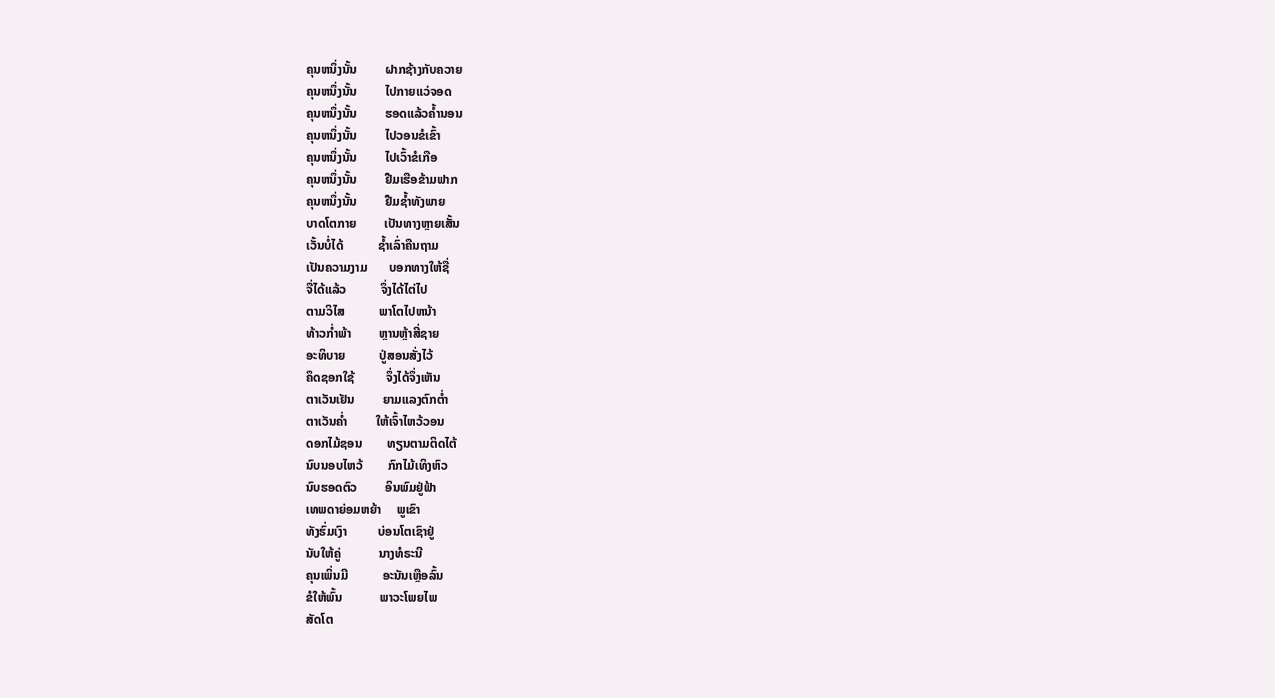ຄຸນຫນຶ່ງນັ້ນ         ຝາກຊ້າງກັບຄວາຍ
ຄຸນຫນຶ່ງນັ້ນ         ໄປກາຍແວ່ຈອດ
ຄຸນຫນຶ່ງນັ້ນ         ຮອດແລ້ວຄ້ຳນອນ
ຄຸນຫນຶ່ງນັ້ນ         ໄປວອນຂໍເຂົ້າ
ຄຸນຫນຶ່ງນັ້ນ         ໄປເວົ້າຂໍເກືອ
ຄຸນຫນຶ່ງນັ້ນ         ຢືມເຮືອຂ້າມຟາກ
ຄຸນຫນຶ່ງນັ້ນ         ຢືມຊ້ຳທັງພາຍ
ບາດໂຕກາຍ         ເປັນທາງຫຼາຍເສັ້ນ
ເວັ້ນບໍ່ໄດ້           ຊ້ຳເລົ່າຄືນຖາມ
ເປັນຄວາມງາມ       ບອກທາງໃຫ້ຊື່
ຈື່ໄດ້ແລ້ວ           ຈຶ່ງໄດ້ໄຕ່ໄປ
ຕາມວິໄສ           ພາໂຕໄປຫນ້າ
ທ້າວກ່ຳພ້າ         ຫຼານຫຼ້າສີ່ຊາຍ
ອະທິບາຍ           ປູ່ສອນສັ່ງໄວ້
ຄຶດຊອກໃຊ້          ຈຶ່ງໄດ້ຈຶ່ງເຫັນ
ຕາເວັນເຢັນ         ຍາມແລງຕົກຕ່ຳ
ຕາເວັນຄ່ຳ         ໃຫ້ເຈົ້າໄຫວ້ວອນ
ດອກໄມ້ຊອນ        ທຽນຕາມຕິດໄຕ້
ນົບນອບໄຫວ້        ກົກໄມ້ເທິງຫົວ
ນົບຮອດຕົວ         ອິນພົມຢູ່ຟ້າ
ເທພດາຍ່ອມຫຍ້າ     ພູເຂົາ
ທັງຮົ່ມເງົາ          ບ່ອນໂຕເຊົາຢູ່
ນັບໃຫ້ຄູ່            ນາງທໍຣະນີ
ຄຸນເພິ່ນມີ           ອະນັນເຫຼືອລົ້ນ
ຂໍໃຫ້ພົ້ນ            ພາວະໂພຍໄພ
ສັດໂຕ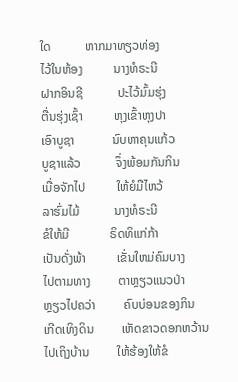ໃດ           ຫາກມາທຽວທ່ອງ
ໄວ້ໃນຫ້ອງ          ນາງທໍຣະນີ
ຝາກອິນຊີ           ປະໄວ້ມົ້ມຮຸ່ງ
ຕື່ນຮຸ່ງເຊົ້າ          ຫຸງເຂົ້າຫຸງປາ
ເອົາບູຊາ            ນົບຫາຄຸນແກ້ວ
ບູຊາແລ້ວ           ຈຶ່ງພ້ອມກັນກິນ
ເມື່ອຈັກໄປ          ໃຫ້ຍໍມືໄຫວ້
ລາຮົ່ມໄມ້           ນາງທໍຣະນີ
ຂໍໃຫ້ມີ             ຣິດທິແກ່ກ້າ
ເປັນດັ່ງພ້າ          ເຂັ່ນໃຫມ່ຄົມບາງ
ໄປຕາມທາງ         ຕາຫຼຽວແນວປ່າ
ຫຼຽວໄປຄວ່າ         ຄົບບ່ອນຂອງກິນ
ເກີດເທິງດິນ         ເຫັດຂາວດອກຫວ້ານ
ໄປເຖິງບ້ານ         ໃຫ້ຮ້ອງໃຫ້ຂໍ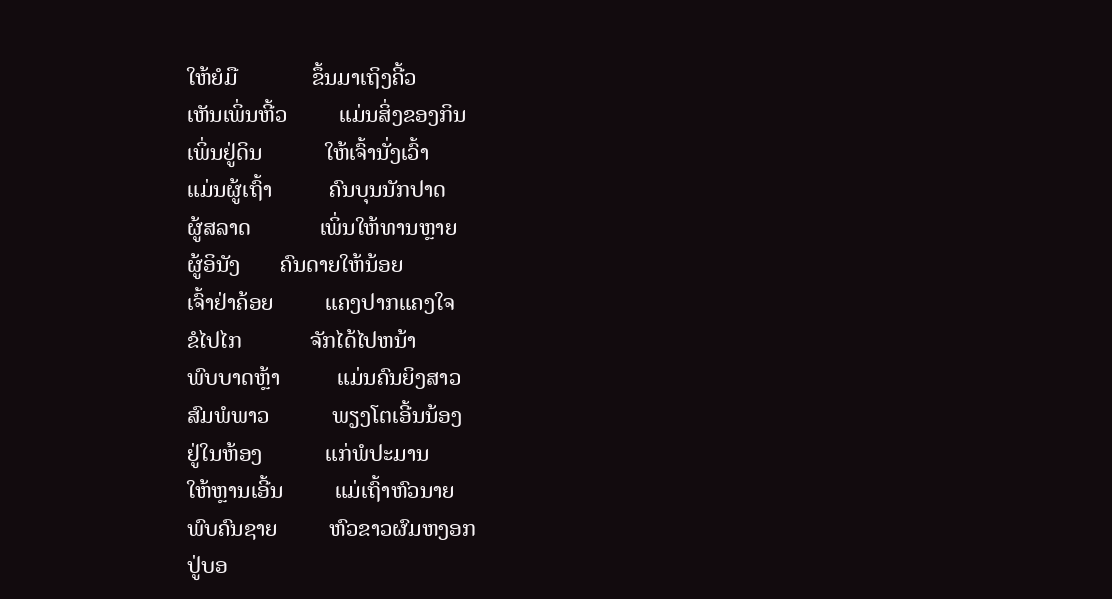ໃຫ້ຍໍມື             ຂຶ້ນມາເຖິງຄີ້ວ
ເຫັນເພິ່ນຫີ້ວ         ແມ່ນສິ່ງຂອງກິນ
ເພິ່ນຢູ່ດິນ           ໃຫ້ເຈົ້ານັ່ງເວົ້າ
ແມ່ນຜູ້ເຖົ້າ          ຄົນບຸນນັກປາດ
ຜູ້ສລາດ            ເພິ່ນໃຫ້ທານຫຼາຍ
ຜູ້ອິນັງ       ຄົນດາຍໃຫ້ນ້ອຍ
ເຈົ້າຢ່າຄ້ອຍ         ແຄງປາກແຄງໃຈ
ຂໍໄປໄກ            ຈັກໄດ້ໄປຫນ້າ
ພົບບາດຫຼ້າ          ແມ່ນຄົນຍິງສາວ
ສົມພໍພາວ           ພຽງໂຕເອີ້ນນ້ອງ
ຢູ່ໃນຫ້ອງ           ແກ່ພໍປະມານ
ໃຫ້ຫຼານເອີ້ນ         ແມ່ເຖົ້າຫົວນາຍ
ພົບຄົນຊາຍ         ຫົວຂາວຜົມຫງອກ
ປູ່ບອ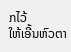ກໄວ້           ໃຫ້ເອີ້ນຫົວຕາ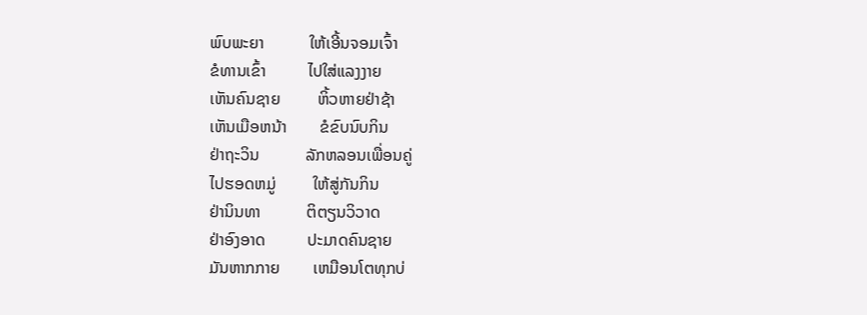ພົບພະຍາ           ໃຫ້ເອີ້ນຈອມເຈົ້າ
ຂໍທານເຂົ້າ          ໄປໃສ່ແລງງາຍ
ເຫັນຄົນຊາຍ         ຫິ້ວຫາຍຢ່າຊ້າ
ເຫັນເມືອຫນ້າ        ຂໍຂົບນົບກິນ
ຢ່າຖະວິນ           ລັກຫລອນເພື່ອນຄູ່
ໄປຮອດຫມູ່         ໃຫ້ສູ່ກັນກິນ
ຢ່ານິນທາ           ຕິຕຽນວິວາດ
ຢ່າອົງອາດ          ປະມາດຄົນຊາຍ
ມັນຫາກກາຍ        ເຫມືອນໂຕທຸກບ່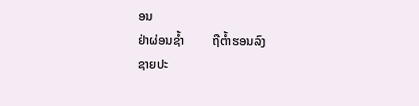ອນ
ຢ່າຜ່ອນຊ້ຳ         ຖືຕ້ຳຮອນລົງ
ຊາຍປະ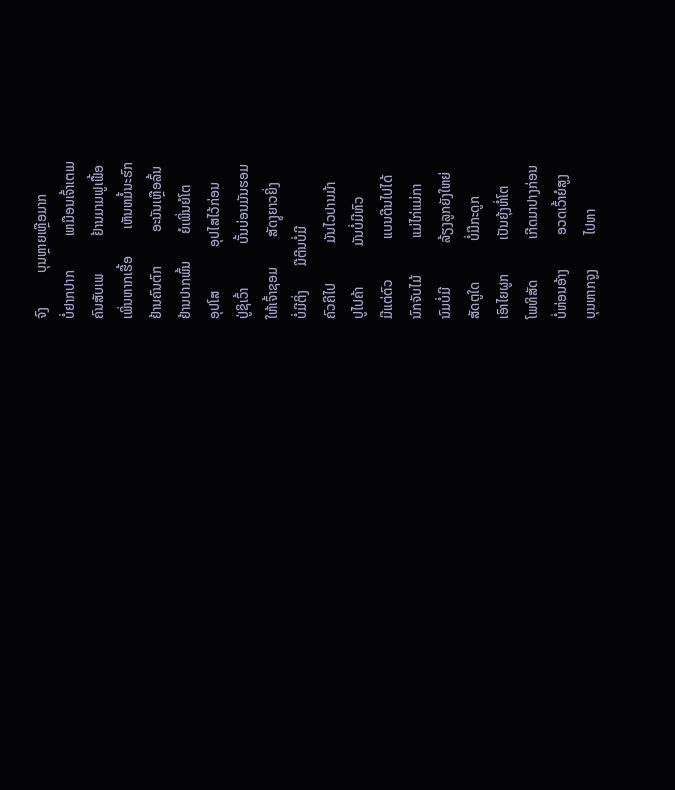ຈົງ          ບຸນຫຼາຍເຫຼືອມາກ
ບໍ່ຢາກປາກ          ເຫມືອນເຈົ້າເຕເມ
ຄົນສັບເພ           ຢ້ານມາມຟູເຟື້ອ
ເພິ່ນຫາກເຮື້ອ        ເຫັນຫມໍ້ນະຮົກ
ຢ້ານຄົນຕົກ          ອະນັນເຫຼືອລົ້ນ
ຢ້ານປາກພົ້ນ        ຍໍເພິ່ນຍໍໂຕ
ອຸປໂສ             ອຸປໄສໄວ້ກ່ອນ
ປູ່ຊິເວົ້າ             ບັ້ນບ່ອນມັນຮອມ
ໃຫ້ເຈົ້າຊອມ         ສັດງູຍາວຍິ່ງ
ບໍ່ມີຕິ່ງ       ມືຕີນບໍ່ມີ
ຄົວຄີໄປ            ມັນໄວປານມ້າ
ປູໄປຄ້າ            ມັນບໍ່ມີຫົວ
ມີແຕ່ຕົວ            ແບນຕີນໄປໄດ້
ນົກຈັບໄມ້           ແມ່ໄກ່ແມ່ກາ
ນົມບໍ່ມີ             ລ້ຽງລູກຍັງໃຫຍ່
ສັດຕູໃດ            ບໍ່ມີກະດູກ
ເອົາໄຍຜູກ          ເປັນຍຸ້ງຫໍ່ໂຕ
ໂພທິສັດ            ເກີດມາປາງກ່ອນ
ບໍ່ຫ່ອນອ້າງ          ອວດເວົ້າຍໍສູງ
ບຸນຫາກຈູງ          ໄປຫາ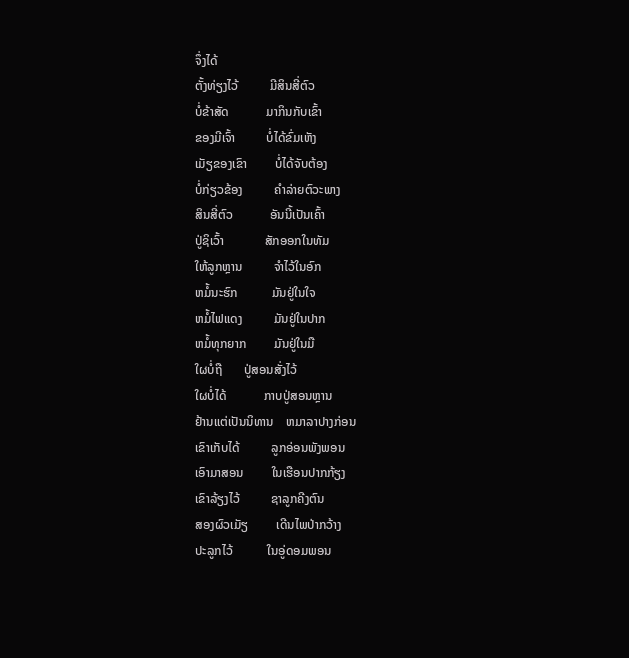ຈຶ່ງໄດ້
ຕັ້ງທ່ຽງໄວ້          ມີສິນສີ່ຕົວ
ບໍ່ຂ້າສັດ            ມາກິນກັບເຂົ້າ
ຂອງມີເຈົ້າ          ບໍ່ໄດ້ຂົ່ມເຫັງ
ເມັຽຂອງເຂົາ         ບໍ່ໄດ້ຈັບຕ້ອງ
ບໍ່ກ່ຽວຂ້ອງ          ຄຳລ່າຍຕົວະພາງ
ສິນສີ່ຕົວ            ອັນນີ້ເປັນເຄົ້າ
ປູ່ຊິເວົ້າ             ສັກອອກໃນທັມ
ໃຫ້ລູກຫຼານ          ຈຳໄວ້ໃນອົກ
ຫມໍ້ນະຮົກ           ມັນຢູ່ໃນໃຈ
ຫມໍ້ໄຟແດງ          ມັນຢູ່ໃນປາກ
ຫມໍ້ທຸກຍາກ         ມັນຢູ່ໃນມື
ໃຜບໍ່ຖື       ປູ່ສອນສັ່ງໄວ້
ໃຜບໍ່ໄດ້            ກາບປູ່ສອນຫຼານ
ຢ້ານແຕ່ເປັນນິທານ    ຫມາລາປາງກ່ອນ
ເຂົາເກັບໄດ້          ລູກອ່ອນພັງພອນ
ເອົາມາສອນ         ໃນເຮືອນປາກກ້ຽງ
ເຂົາລ້ຽງໄວ້          ຊາລູກຄີງຕົນ
ສອງຜົວເມັຽ         ເດີນໄພປ່າກວ້າງ
ປະລູກໄວ້           ໃນອູ່ດອມພອນ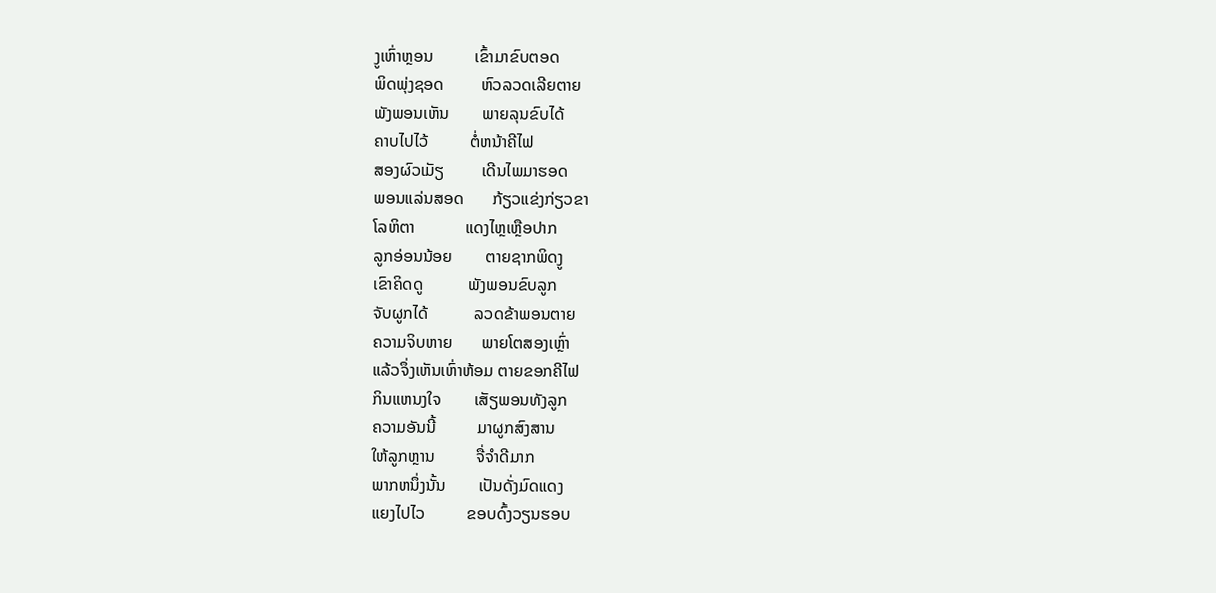ງູເຫົ່າຫຼອນ          ເຂົ້າມາຂົບຕອດ
ພິດພຸ່ງຊອດ         ຫົວລວດເລີຍຕາຍ
ພັງພອນເຫັນ        ພາຍລຸນຂົບໄດ້
ຄາບໄປໄວ້          ຕໍ່ຫນ້າຄີໄຟ
ສອງຜົວເມັຽ         ເດີນໄພມາຮອດ
ພອນແລ່ນສອດ       ກ້ຽວແຂ່ງກ່ຽວຂາ
ໂລຫິຕາ            ແດງໄຫຼເຫຼືອປາກ
ລູກອ່ອນນ້ອຍ        ຕາຍຊາກພິດງູ
ເຂົາຄິດດູ           ພັງພອນຂົບລູກ
ຈັບຜູກໄດ້           ລວດຂ້າພອນຕາຍ
ຄວາມຈິບຫາຍ       ພາຍໂຕສອງເຫຼົ່າ
ແລ້ວຈຶ່ງເຫັນເຫົ່າຫ້ອມ ຕາຍຂອກຄີໄຟ
ກິນແຫນງໃຈ        ເສັຽພອນທັງລູກ
ຄວາມອັນນີ້          ມາຜູກສົງສານ
ໃຫ້ລູກຫຼານ          ຈື່ຈຳດີມາກ
ພາກຫນຶ່ງນັ້ນ        ເປັນດັ່ງມົດແດງ
ແຍງໄປໄວ          ຂອບດົ້ງວຽນຮອບ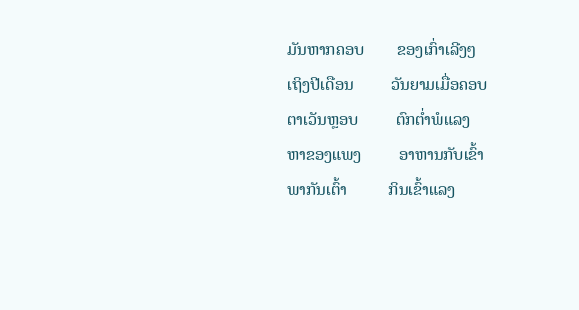ມັນຫາກຄອບ        ຂອງເກົ່າເລີງໆ
ເຖິງປີເດືອນ         ວັນຍາມເມື່ອຄອບ
ຕາເວັນຫຼອບ         ຕົກຕ່ຳພໍແລງ
ຫາຂອງແພງ         ອາຫານກັບເຂົ້າ
ພາກັນເຕົ້າ          ກິນເຂົ້າແລງ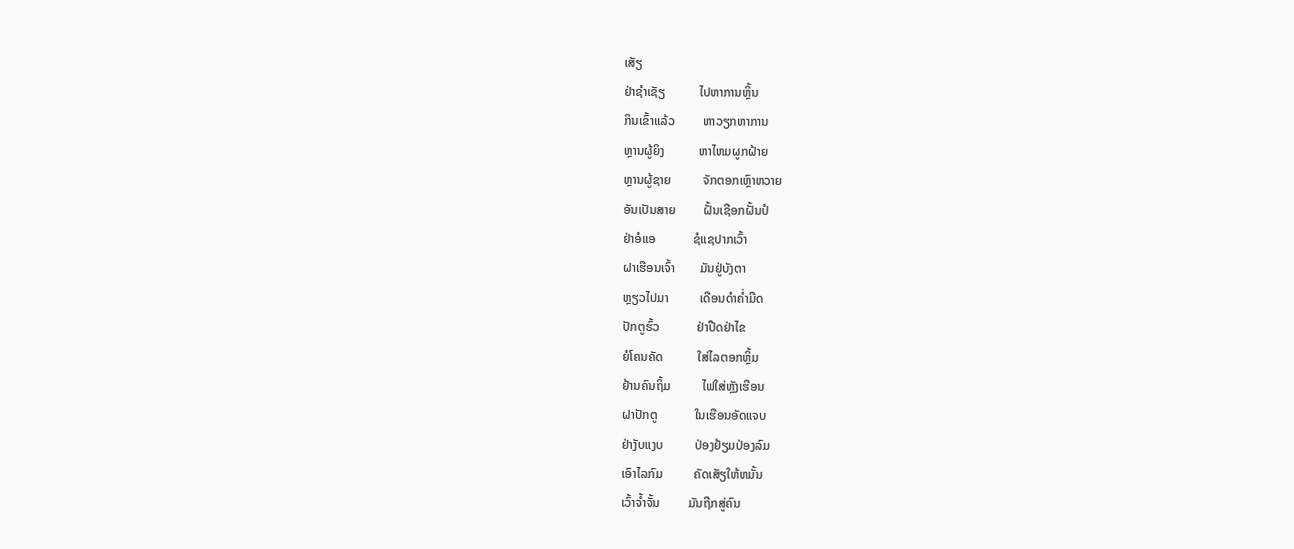ເສັຽ
ຢ່າຊຳເຊັຽ           ໄປຫາການຫຼິ້ນ
ກິນເຂົ້າແລ້ວ         ຫາວຽກຫາການ
ຫຼານຜູ້ຍິງ           ຫາໄຫມຜູກຝ້າຍ
ຫຼານຜູ້ຊາຍ          ຈັກຕອກເຫຼົາຫວາຍ
ອັນເປັນສາຍ         ຝັ້ນເຊືອກຝັ້ນປໍ
ຢ່າອໍແອ            ຊໍແຊປາກເວົ້າ
ຝາເຮືອນເຈົ້າ        ມັນຢູ່ບັງຕາ
ຫຼຽວໄປມາ          ເດືອນດຳຄ່ຳມືດ
ປັກຕູຮົ້ວ            ຢ່າປືດຢ່າໄຂ
ຍໍໂຄນຄັດ           ໃສ່ໄລຕອກຫຼິ້ມ
ຢ້ານຄົນຖິ້ມ          ໄຟໃສ່ຫຼັງເຮືອນ
ຝາປັກຕູ            ໃນເຮືອນອັດແຈບ
ຢ່າງັບແງບ          ປ່ອງຢ້ຽມປ່ອງລົມ
ເອົາໄລກົມ          ຄັດເສັຽໃຫ້ຫມັ້ນ
ເວົ້າຈ້ຳຈັ້ນ         ມັນຖືກສູ່ຄົນ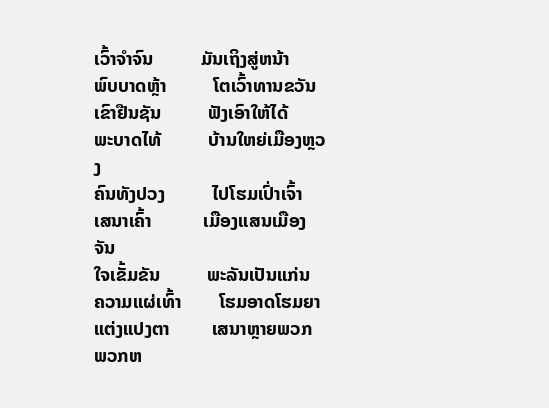ເວົ້າຈຳຈົນ          ມັນເຖິງສູ່ຫນ້າ
ພົບບາດຫຼ້າ          ໂຕເວົ້າທານຂວັນ
ເຂົາຢືນຊັນ          ຟັງເອົາໃຫ້ໄດ້
ພະບາດໄທ້          ບ້ານໃຫຍ່ເມືອງຫຼວງ
ຄົນທັງປວງ          ໄປໂຮມເປົ່າເຈົ້າ
ເສນາເຄົ້າ           ເມືອງແສນເມືອງຈັນ
ໃຈເຂັ້ມຂັນ          ພະລັນເປັນແກ່ນ
ຄວາມແຜ່ເທົ້າ        ໂຮມອາດໂຮມຍາ
ແຕ່ງແປງຕາ         ເສນາຫຼາຍພວກ
ພວກຫ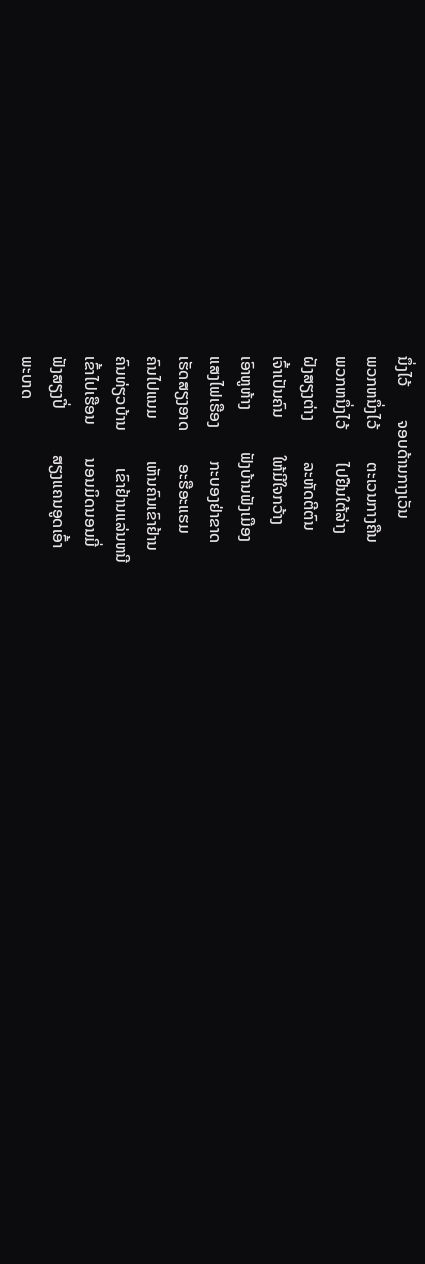ນຶ່ງໄວ້        ຈອບດ້ານກາງເວັນ
ພວກຫນຶ່ງໄວ້        ຕະເວນກາງຄືນ
ພວກຫນຶ່ງໄວ້        ໄປຢືນໃຕ້ລ່າງ
ຝັງສຽງຕ່າງ          ລະຫັດຕີຕົນ
ເຈົ້າເປັນຄົນ         ໃຫ້ມີໃຈກວ້າງ
ເອົາຫູຫ້າງ          ຟັງບ້ານຟັງເມືອງ
ແສງໄຟເຮືອງ        ກະບອງຢ່າຂາດ
ເຮັດສຽງອາດ        ອະຮືອະແຮມ
ຄົນໄປແນມ          ເຫັນຄົນເຂົາຢ້ານ
ຄົນທ່ຽວບ້ານ         ເຂົາຢ້ານແລ່ນຫນີ
ເຂົ້າໄປເຮືອນ        ນອນມິດນອນມີ່
ຟັງສຽງປີ່           ສຽງແຄນອູດເອົ້າ
ພະບາດ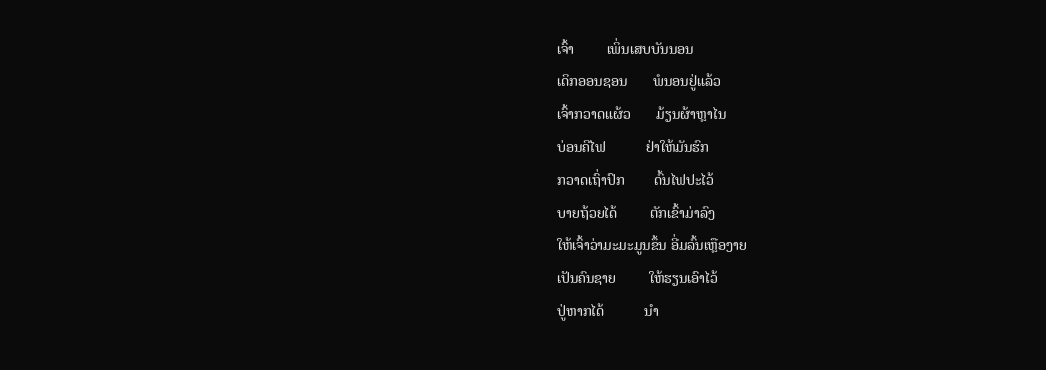ເຈົ້າ         ເພິ່ນເສບບັນນອນ
ເດິກອອນຊອນ       ພໍນອນຢູ່ແລ້ວ
ເຈົ້າກວາດແຜ້ວ       ມ້ຽນຜ້າຫຼາໄນ
ບ່ອນຄີໄຟ           ຢ່າໃຫ້ມັນຮົກ
ກວາດເຖົ່າປົກ        ດົ້ນໄຟປະໄວ້
ບາຍຖ້ວຍໄດ້         ຕັກເຂົ້າມ່າລົງ
ໃຫ້ເຈົ້າວ່າມະມະມູນຂຶ້ນ ອີ່ມລົ້ນເຫຼືອງາຍ
ເປັນຄົນຊາຍ         ໃຫ້ຮຽນເອົາໄວ້
ປູ່ຫາກໄດ້           ນຳ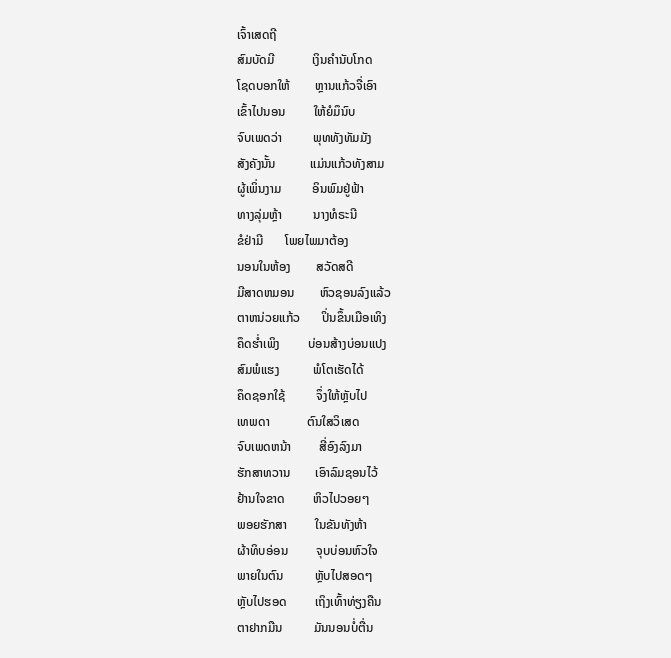ເຈົ້າເສດຖີ
ສົມບັດມີ            ເງິນຄຳນັບໂກດ
ໂຊດບອກໃຫ້        ຫຼານແກ້ວຈື່ເອົາ
ເຂົ້າໄປນອນ         ໃຫ້ຍໍມຶນົບ
ຈົບເພດວ່າ          ພຸທທັງທັມມັງ
ສັງຄັງນັ້ນ           ແມ່ນແກ້ວທັງສາມ
ຜູ້ເພິ່ນງາມ          ອິນພົມຢູ່ຟ້າ
ທາງລຸ່ມຫຼ້າ          ນາງທໍຣະນີ
ຂໍຢ່າມີ       ໂພຍໄພມາຕ້ອງ
ນອນໃນຫ້ອງ        ສວັດສດີ
ມີສາດຫມອນ        ຫົວຊອນລົງແລ້ວ
ຕາຫນ່ວຍແກ້ວ       ປິ່ນຂຶ້ນເມືອເທິງ
ຄຶດຮ່ຳເພິງ         ບ່ອນສ້າງບ່ອນແປງ
ສົມພໍແຮງ           ພໍໂຕເຮັດໄດ້
ຄຶດຊອກໃຊ້          ຈຶ່ງໃຫ້ຫຼັບໄປ
ເທພດາ            ຕົນໃສວິເສດ
ຈົບເພດຫນ້າ         ສີ່ອົງລົງມາ
ຮັກສາທວານ        ເອົາລົມຊອນໄວ້
ຢ້ານໃຈຂາດ         ຫິວໄປວອຍໆ
ພອຍຮັກສາ         ໃນຂັນທັງຫ້າ
ຜ້າທິບອ່ອນ         ຈຸບບ່ອນຫົວໃຈ
ພາຍໃນຕົນ          ຫຼັບໄປສອດໆ
ຫຼັບໄປຮອດ         ເຖິງເທົ້າທ່ຽງຄືນ
ຕາຢາກມືນ          ມັນນອນບໍ່ຕື່ນ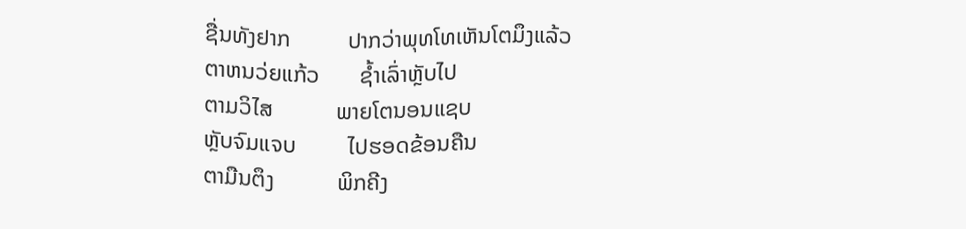ຊື່ນທັງຢາກ          ປາກວ່າພຸທໂທເຫັນໂຕມຶງແລ້ວ
ຕາຫນວ່ຍແກ້ວ       ຊ້ຳເລົ່າຫຼັບໄປ
ຕາມວິໄສ           ພາຍໂຕນອນແຊບ
ຫຼັບຈົມແຈບ         ໄປຮອດຂ້ອນຄືນ
ຕາມືນຕຶງ           ພິກຄີງ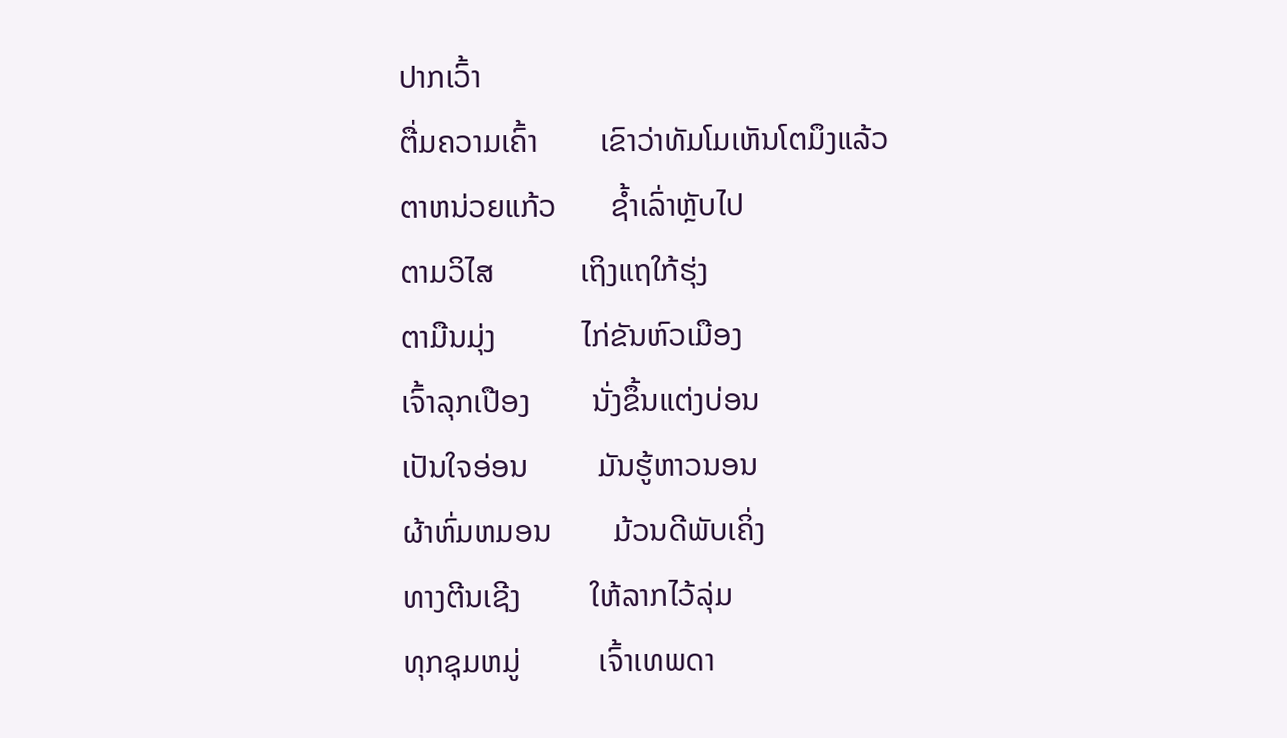ປາກເວົ້າ
ຕື່ມຄວາມເຄົ້າ        ເຂົາວ່າທັມໂມເຫັນໂຕມຶງແລ້ວ
ຕາຫນ່ວຍແກ້ວ       ຊ້ຳເລົ່າຫຼັບໄປ
ຕາມວິໄສ           ເຖິງແຖໃກ້ຮຸ່ງ
ຕາມືນມຸ່ງ           ໄກ່ຂັນຫົວເມືອງ
ເຈົ້າລຸກເປືອງ        ນັ່ງຂຶ້ນແຕ່ງບ່ອນ
ເປັນໃຈອ່ອນ         ມັນຮູ້ຫາວນອນ
ຜ້າຫົ່ມຫມອນ        ມ້ວນດີພັບເຄິ່ງ
ທາງຕີນເຊີງ         ໃຫ້ລາກໄວ້ລຸ່ມ
ທຸກຊຸມຫມູ່          ເຈົ້າເທພດາ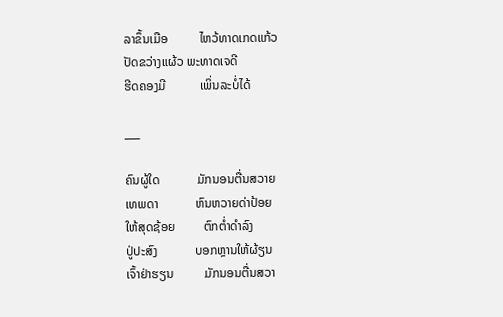ລາຂຶ້ນເມືອ          ໄຫວ້ທາດເກດແກ້ວ
ປັດຂວ່າງແຜ້ວ ພະທາດເຈດີ
ຮີດຄອງມີ           ເພິ່ນລະບໍ່ໄດ້

___

ຄົນຜູ້ໃດ            ມັກນອນຕື່ນສວາຍ
ເທພດາ            ຫົນຫວາຍດ່າປ້ອຍ
ໃຫ້ສຸດຊ້ອຍ         ຕົກຕໍ່າດຳລົງ
ປູ່ປະສົງ            ບອກຫຼານໃຫ້ຜ້ຽນ
ເຈົ້າຢ່າຮຽນ          ມັກນອນຕື່ນສວາ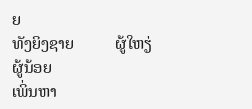ຍ
ທັງຍິງຊາຍ          ຜູ້ໃຫຽ່ຜູ້ນ້ອຍ
ເພິ່ນຫາ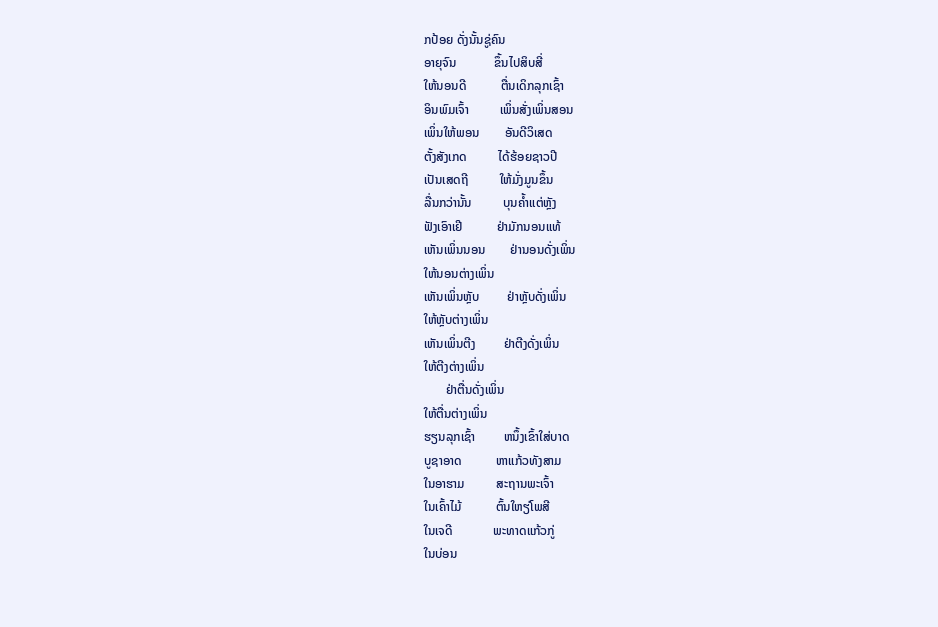ກປ້ອຍ ດັ່ງນັ້ນຊູ່ຄົນ
ອາຍຸຈົນ            ຂຶ້ນໄປສິບສີ່
ໃຫ້ນອນດີ           ຕື່ນເດິກລຸກເຊົ້າ
ອິນພົມເຈົ້າ          ເພິ່ນສັ່ງເພິ່ນສອນ
ເພິ່ນໃຫ້ພອນ        ອັນດີວິເສດ
ຕັ້ງສັງເກດ          ໄດ້ຮ້ອຍຊາວປີ
ເປັນເສດຖີ          ໃຫ້ມັ່ງມູນຂຶ້ນ
ລື່ນກວ່ານັ້ນ          ບຸນຄ້ຳແຕ່ຫຼັງ
ຟັງເອົາເຢີ           ຢ່າມັກນອນແທ້
ເຫັນເພິ່ນນອນ        ຢ່ານອນດັ່ງເພິ່ນ
ໃຫ້ນອນຕ່າງເພິ່ນ
ເຫັນເພິ່ນຫຼັບ         ຢ່າຫຼັບດັ່ງເພິ່ນ
ໃຫ້ຫຼັບຕ່າງເພິ່ນ
ເຫັນເພິ່ນຕີງ         ຢ່າຕີງດັ່ງເພິ່ນ
ໃຫ້ຕີງຕ່າງເພິ່ນ
       ຢ່າຕື່ນດັ່ງເພິ່ນ
ໃຫ້ຕື່ນຕ່າງເພິ່ນ
ຮຽນລຸກເຊົ້າ         ຫນຶ້ງເຂົ້າໃສ່ບາດ
ບູຊາອາດ           ຫາແກ້ວທັງສາມ
ໃນອາຮາມ          ສະຖານພະເຈົ້າ
ໃນເຄົ້າໄມ້           ຕົ້ນໃຫຽ່ໂພສີ
ໃນເຈດີ             ພະທາດແກ້ວກູ່
ໃນບ່ອນ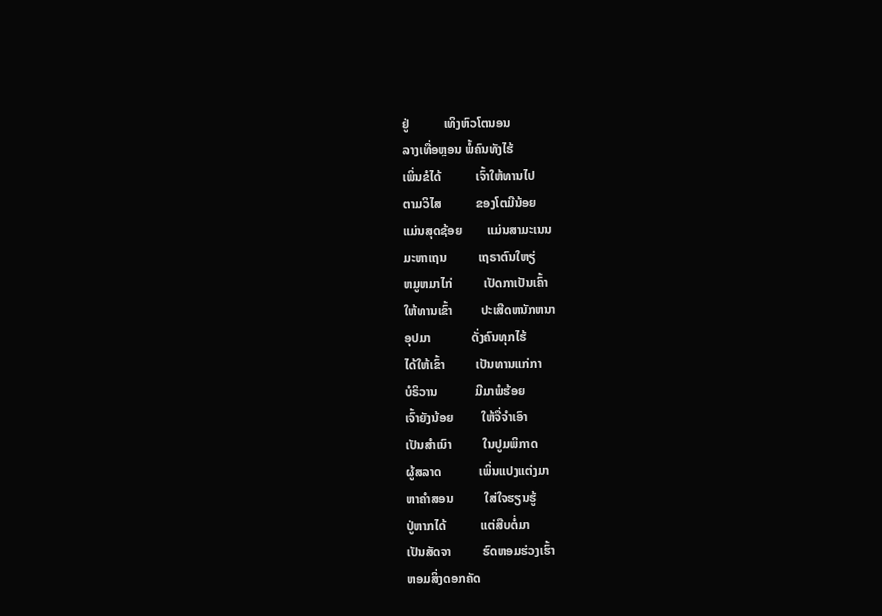ຢູ່           ເທິງຫົວໂຕນອນ
ລາງເທື່ອຫຼອນ ພໍ້ຄົນທັງໄຮ້
ເພິ່ນຂໍໄດ້           ເຈົ້າໃຫ້ທານໄປ
ຕາມວິໄສ           ຂອງໂຕມີນ້ອຍ
ແມ່ນສຸດຊ້ອຍ        ແມ່ນສາມະເນນ
ມະຫາເຖນ          ເຖຣາຕົນໃຫຽ່
ຫມູຫມາໄກ່          ເປັດກາເປັນເຄົ້າ
ໃຫ້ທານເຂົ້າ         ປະເສີດຫນັກຫນາ
ອຸປມາ             ດັ່ງຄົນທຸກໄຮ້
ໄດ້ໃຫ້ເຂົ້າ          ເປັນທານແກ່ກາ
ບໍຣິວານ            ມີມາພໍຮ້ອຍ
ເຈົ້າຍັງນ້ອຍ         ໃຫ້ຈື່ຈຳເອົາ
ເປັນສຳເນົາ          ໃນປູມພິກາດ
ຜູ້ສລາດ            ເພິ່ນແປງແຕ່ງມາ
ຫາຄຳສອນ          ໃສ່ໃຈຮຽນຮູ້
ປູ່ຫາກໄດ້           ແຕ່ສືບຕໍ່ມາ
ເປັນສັດຈາ          ຮົດຫອມຮ່ວງເຮົ້າ
ຫອມສິ່ງດອກຄັດ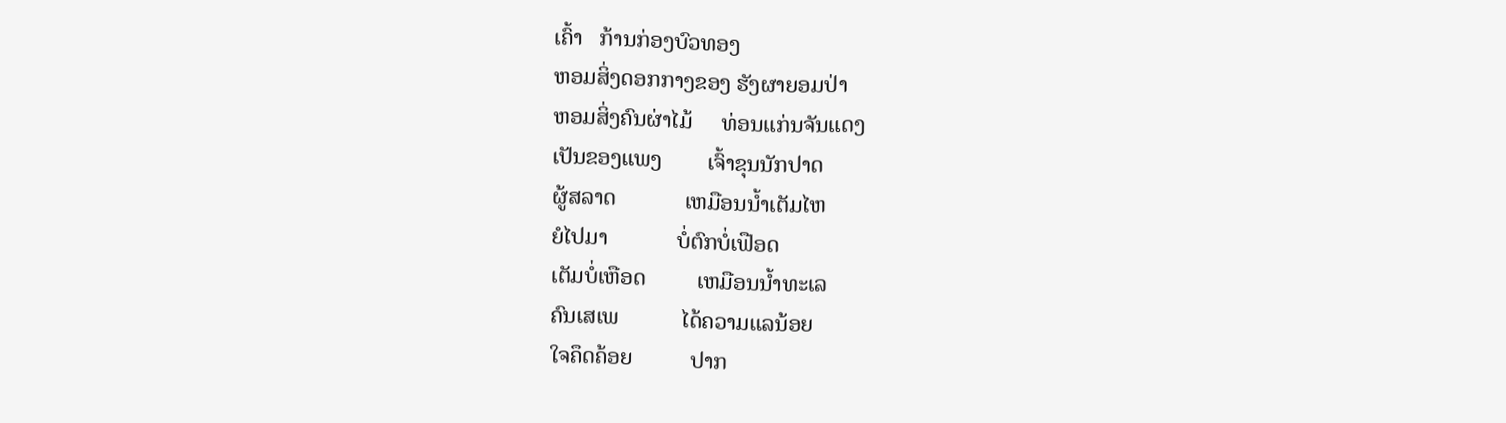ເຄົ້າ   ກ້ານກ່ອງບົວທອງ
ຫອມສິ່ງດອກກາງຂອງ ຮັງຜາຍອມປ່າ
ຫອມສິ່ງຄົນຜ່າໄມ້     ທ່ອນແກ່ນຈັນແດງ
ເປັນຂອງແພງ        ເຈົ້າຂຸນນັກປາດ
ຜູ້ສລາດ            ເຫມືອນນ້ຳເຕັມໄຫ
ຍໍໄປມາ            ບໍ່ຕົກບໍ່ເຟືອດ
ເຕັມບໍ່ເຫືອດ         ເຫມືອນນ້ຳທະເລ
ຄົນເສເພ           ໄດ້ຄວາມແລນ້ອຍ
ໃຈຄຶດຄ້ອຍ          ປາກ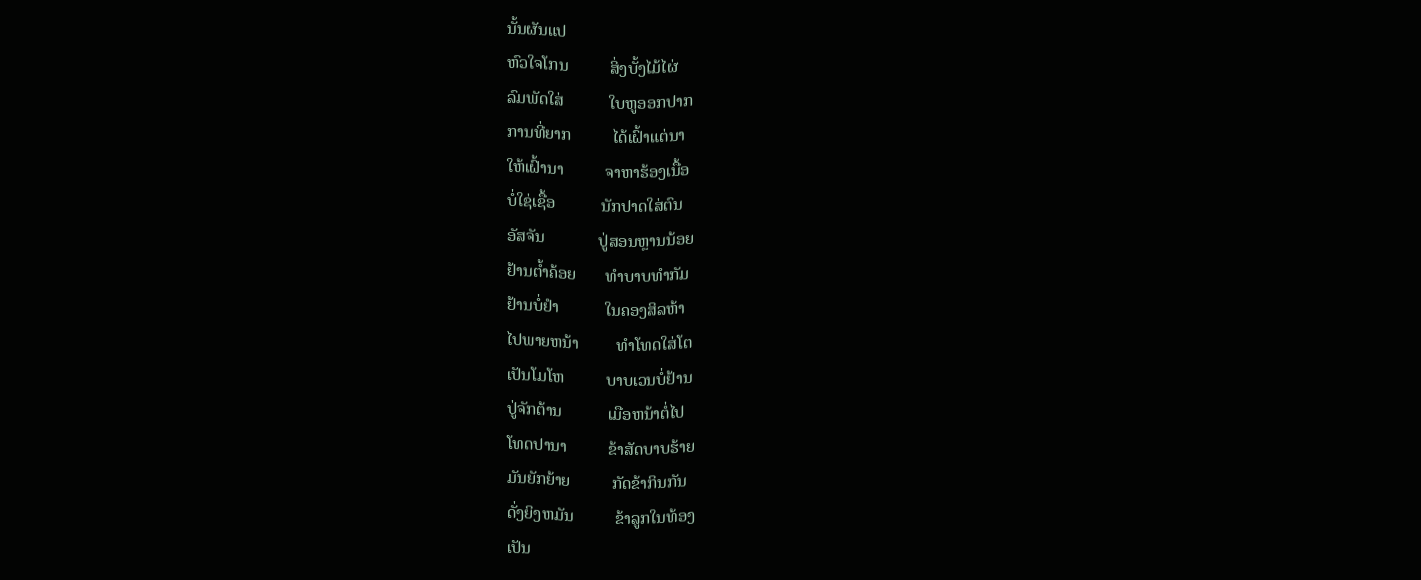ນັ້ນຜັນແປ
ຫົວໃຈໂກນ          ສິ່ງບັ້ງໄມ້ໄຜ່
ລົມພັດໃສ່           ໃບຫູອອກປາກ
ການທີ່ຍາກ          ໄດ້ເຝົ້າແຕ່ນາ
ໃຫ້ເຝົ້ານາ          ຈາຫາຮ້ອງເນື້ອ
ບໍ່ໃຊ່ເຊື້ອ           ນັກປາດໃສ່ຕົນ
ອັສຈັນ             ປູ່ສອນຫຼານນ້ອຍ
ຢ້ານຕ້ຳຄ້ອຍ       ທຳບາບທຳກັມ
ຢ້ານບໍ່ຢຳ           ໃນຄອງສິລຫ້າ
ໄປພາຍຫນ້າ         ທຳໂທດໃສ່ໂຕ
ເປັນໂມໂຫ          ບາບເວນບໍ່ຢ້ານ
ປູ່ຈັກຕ້ານ           ເມືອຫນ້າຕໍ່ໄປ
ໂທດປານາ          ຂ້າສັດບາບຮ້າຍ
ມັນຍັກຍ້າຍ          ກັດຂ້າກິນກັນ
ດັ່ງຍິງຫມັນ          ຂ້າລູກໃນທ້ອງ
ເປັນ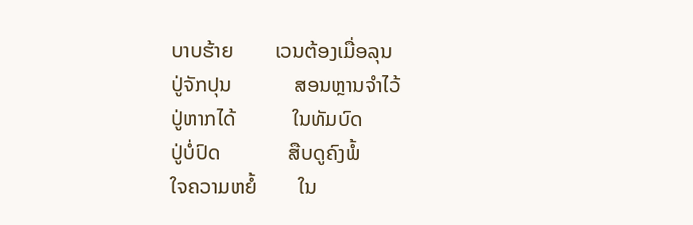ບາບຮ້າຍ        ເວນຕ້ອງເມື່ອລຸນ
ປູ່ຈັກປຸນ            ສອນຫຼານຈຳໄວ້
ປູ່ຫາກໄດ້           ໃນທັມບົດ
ປູ່ບໍ່ປົດ             ສືບດູຄົງພໍ້
ໃຈຄວາມຫຍໍ້        ໃນ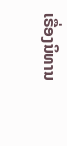ເຣື່ອງນິທານ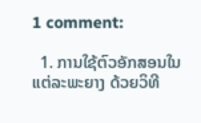1 comment:

  1. ການໃຊ້ຕົວອັກສອນໃນແຕ່ລະພະຍາງ ດ້ວຍວິທີ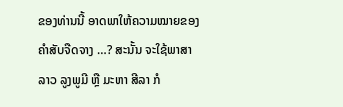ຂອງທ່ານນີ້ ອາດພາໃຫ້ຄວາມໝາຍຂອງຄຳສັບຈືດຈາງ …? ສະນັ້ນ ຈະໃຊ້ພາສາລາວ ລູງພູມີ ຫຼື ມະຫາ ສີລາ ກໍ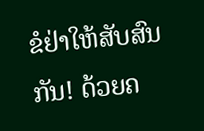ຂໍຢ່າໃຫ້ສັບສົນກັນ! ດ້ວຍຄ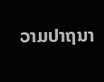ວາມປາຖນາ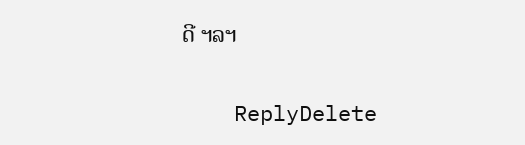ດີ ຯລຯ

    ReplyDelete